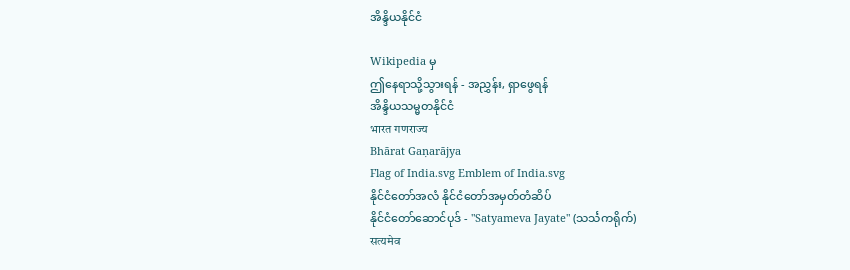အိန္ဒိယနိုင်ငံ

Wikipedia မှ
ဤနေရာသို့သွားရန် - အညွှန်း, ရှာဖွေရန်
အိန္ဒိယသမ္မတနိုင်ငံ
भारत गणराज्य
Bhārat Gaṇarājya
Flag of India.svg Emblem of India.svg
နိုင်ငံတော်အလံ နိုင်ငံတော်အမှတ်တံဆိပ်
နိုင်ငံတော်ဆောင်ပုဒ် - "Satyameva Jayate" (သင်္သကရိုက်)
सत्यमेव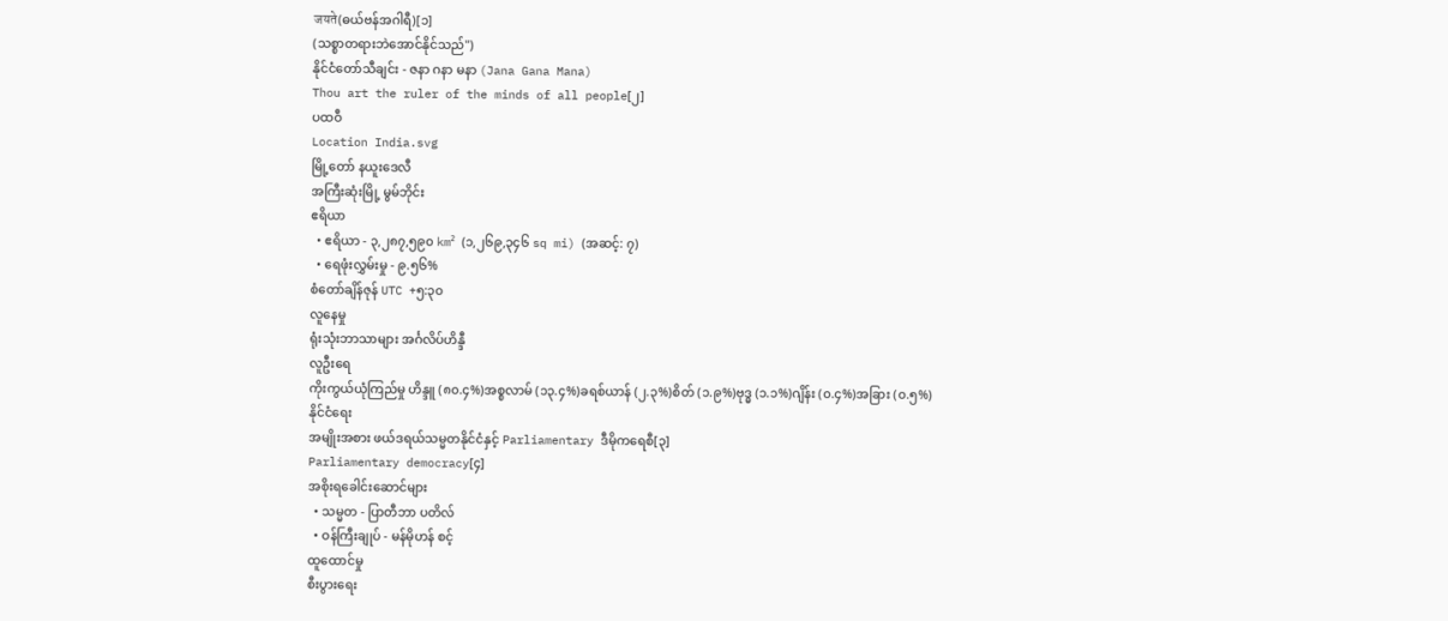जयते(ဓယ်ဗန်အဂါရီ)[၁]
(သစ္စာတရားဘဲအောင်နိုင်သည်")
နိုင်ငံတော်သီချင်း - ဇနာ ဂနာ မနာ (Jana Gana Mana)
Thou art the ruler of the minds of all people[၂]
ပထဝီ
Location India.svg
မြို့တော် နယူးဒေလီ
အကြီးဆုံးမြို့ မွမ်ဘိုင်း
ဧရိယာ
  • ဧရိယာ - ၃,၂၈၇,၅၉၀ km² (၁,၂၆၉,၃၄၆ sq mi) (အဆင့်: ၇)
  • ရေဖုံးလွှမ်းမှု - ၉.၅၆%
စံတော်ချိန်ဇုန် UTC +၅:၃၀
လူနေမှု
ရုံးသုံးဘာသာများ အင်္ဂလိပ်ဟိန္ဒီ
လူဦးရေ
ကိုးကွယ်ယုံကြည်မှု ဟိန္ဒူ (၈၀.၄%)အစ္စလာမ် (၁၃.၄%)ခရစ်ယာန် (၂.၃%)စိတ် (၁.၉%)ဗုဒ္ဓ (၁.၁%)ဂျိန်း (၀.၄%)အခြား (၀.၅%)
နိုင်ငံရေး
အမျိုးအစား ဖယ်ဒရယ်သမ္မတနိုင်ငံနှင့် Parliamentary ဒီမိုကရေစီ[၃]
Parliamentary democracy[၄]
အစိုးရခေါင်းဆောင်များ
  • သမ္မတ - ပြာတီဘာ ပတိလ်
  • ဝန်ကြီးချုပ် - မန်မိုဟန် စင့်
ထူထောင်မှု
စီးပွားရေး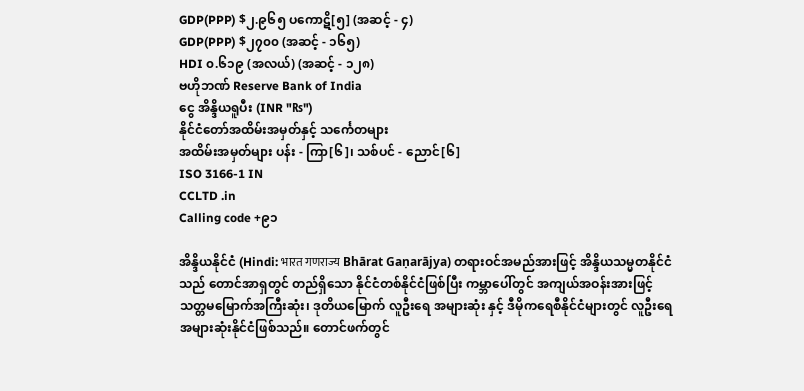GDP(PPP) $၂.၉၆၅ ပကောဋိ[၅] (အဆင့် - ၄)
GDP(PPP) $၂၇၀၀ (အဆင့် - ၁၆၅)
HDI ၀.၆၁၉ (အလယ်) (အဆင့် - ၁၂၈)
ဗဟိုဘဏ် Reserve Bank of India
ငွေ အိန္ဒိယရူပီး (INR "₨")
နိုင်ငံတော်အထိမ်းအမှတ်နှင့် သင်္ကေတများ
အထိမ်းအမှတ်များ ပန်း - ကြာ[၆]၊ သစ်ပင် - ညောင်[၆]
ISO 3166-1 IN
CCLTD .in
Calling code +၉၁

အိန္ဒိယနိုင်ငံ (Hindi: भारत गणराज्य Bhārat Gaṇarājya) တရားဝင်အမည်အားဖြင့် အိန္ဒိယသမ္မတနိုင်ငံသည် တောင်အာရှတွင် တည်ရှိသော နိုင်ငံတစ်နိုင်ငံဖြစ်ပြီး ကမ္ဘာပေါ်တွင် အကျယ်အဝန်းအားဖြင့် သတ္တမမြောက်အကြီးဆုံး၊ ဒုတိယမြောက် လူဦးရေ အများဆုံး နှင့် ဒီမိုကရေစီနိုင်ငံများတွင် လူဦးရေအများဆုံးနိုင်ငံဖြစ်သည်။ တောင်ဖက်တွင်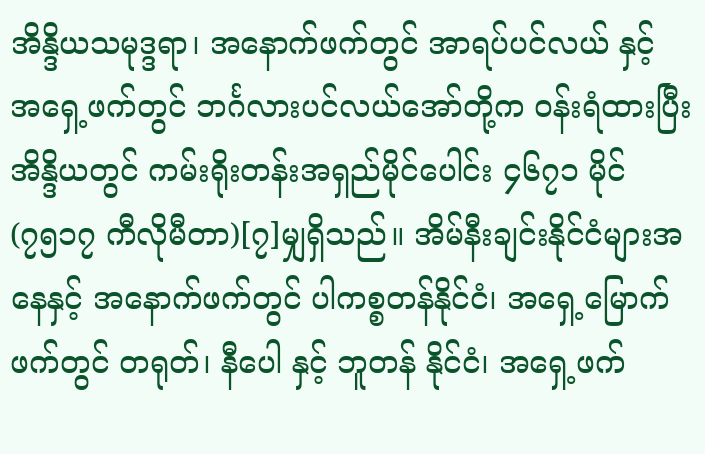အိန္ဒိယသမုဒ္ဒရာ၊ အနောက်ဖက်တွင် အာရပ်ပင်လယ် နှင့် အရှေ့ဖက်တွင် ဘင်္ဂလားပင်လယ်အော်တို့က ဝန်းရံထားပြီး အိန္ဒိယတွင် ကမ်းရိုးတန်းအရှည်မိုင်ပေါင်း ၄၆၇၁ မိုင်(၇၅၁၇ ကီလိုမီတာ)[၇]မျှရှိသည်။ အိမ်နီးချင်းနိုင်ငံများအနေနှင့် အနောက်ဖက်တွင် ပါကစ္စတန်နိုင်ငံ၊ အရှေ့မြောက်ဖက်တွင် တရုတ်၊ နီပေါ နှင့် ဘူတန် နိုင်ငံ၊ အရှေ့ဖက်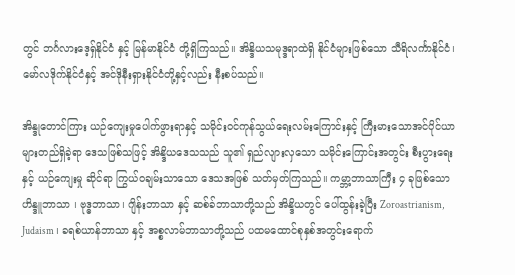တွင် ဘင်္ဂလားဒေ့ရှ်နိုင်ငံ နှင့် မြန်မာနိုင်ငံ တို့ရှိကြသည်။ အိန္ဒိယသမုဒ္ဒရာထဲရှိ နိုင်ငံများဖြစ်သော သီရိလင်္ကာနိုင်ငံ၊ မော်လဒိုက်နိုင်ငံနှင့် အင်ဒိုနီးရှားနိုင်ငံတို့နှင့်လည်း နီးစပ်သည်။

အိန္ဒုတောင်ကြား ယဉ်ကျေးမှုပေါက်ဖွားရာနှင့် သမိုင်းဝင်ကုန်သွယ်ရေးလမ်းကြောင်းနှင့် ကြီးမားသောအင်ပိုင်ယာများတည်ရှိခဲ့ရာ ဒေသဖြစ်သဖြင့် အိန္ဒိယဒေသသည် သူ၏ ရှည်လျားလှသော သမိုင်းကြောင်းအတွင်း စီးပွားရေး နှင့် ယဉ်ကျေးမှု ဆိုင်ရာ ကြွယ်ဝချမ်းသာသော ဒေသအဖြစ် သတ်မှတ်ကြသည်။ ကမ္ဘာ့ဘာသာကြီး ၄ ခုဖြစ်သော ဟိန္ဒူဘာသာ ၊ ဗုဒ္ဓဘာသာ၊ ဂျိန်းဘာသာ နှင့် ဆစ်ခ်ဘာသာတို့သည် အိန္ဒိယတွင် ပေါ်ထွန်းခဲ့ပြီး Zoroastrianism, Judaism ၊ ခရစ်ယာန်ဘာသာ နှင့် အစ္စလာမ်ဘာသာတို့သည် ပထမထောင်စုနှစ်အတွင်းရောက်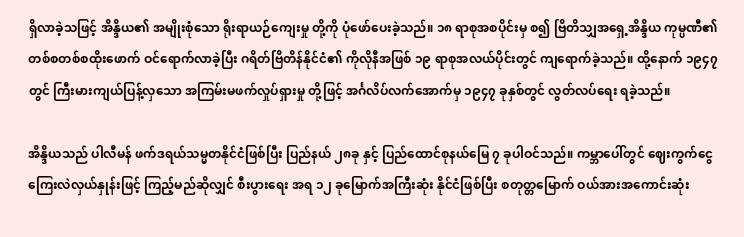ရှိလာခဲ့သဖြင့် အိန္ဒိယ၏ အမျိုးစုံသော ရိုးရာယဉ်ကျေးမှု တို့ကို ပုံဖော်ပေးခဲ့သည်။ ၁၈ ရာစုအစပိုင်းမှ စ၍ ဗြိတိသျှအရှေ့အိန္ဒိယ ကုမ္ပဏီ၏ တစ်စတစ်စထိုးဖောက် ဝင်ရောက်လာခဲ့ပြီး ဂရိတ်ဗြိတိန်နိုင်ငံ၏ ကိုလိုနီအဖြစ် ၁၉ ရာစုအလယ်ပိုင်းတွင် ကျရောက်ခဲ့သည်။ ထို့နောက် ၁၉၄၇ တွင် ကြီးမားကျယ်ပြန့်လှသော အကြမ်းမဖက်လှုပ်ရှားမှု တို့ဖြင့် အင်္ဂလိပ်လက်အောက်မှ ၁၉၄၇ ခုနှစ်တွင် လွတ်လပ်ရေး ရခဲ့သည်။

အိန္ဒိယသည် ပါလီမန် ဖက်ဒရယ်သမ္မတနိုင်ငံဖြစ်ပြီး ပြည်နယ် ၂၈ခု နှင့် ပြည်ထောင်စုနယ်မြေ ၇ ခုပါဝင်သည်။ ကမ္ဘာပေါ်တွင် ဈေးကွက်ငွေကြေးလဲလှယ်နှုန်းဖြင့် ကြည့်မည်ဆိုလျှင် စီးပွားရေး အရ ၁၂ ခုမြောက်အကြီးဆုံး နိုင်ငံဖြစ်ပြီး စတုတ္တမြောက် ဝယ်အားအကောင်းဆုံး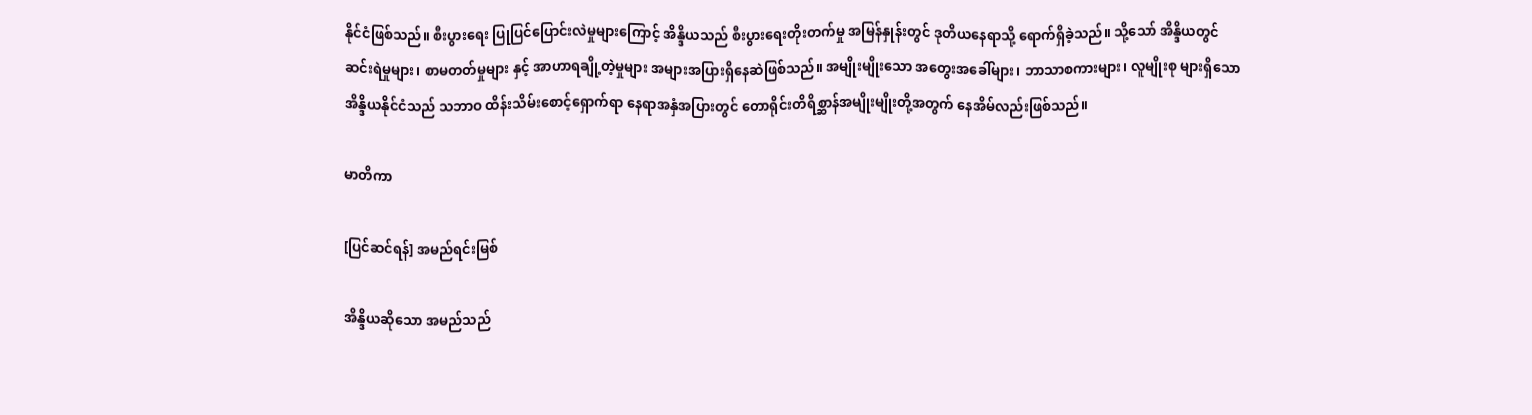နိုင်ငံဖြစ်သည်။ စီးပွားရေး ပြုပြင်ပြောင်းလဲမှုများကြောင့် အိန္ဒိယသည် စီးပွားရေးတိုးတက်မှု အမြန်နှုန်းတွင် ဒုတိယနေရာသို့ ရောက်ရှိခဲ့သည်။ သို့သော် အိန္ဒိယတွင် ဆင်းရဲမှုများ၊ စာမတတ်မှုများ နှင့် အာဟာရချို့တဲ့မှုများ အများအပြားရှိနေဆဲဖြစ်သည်။ အမျိုးမျိုးသော အတွေးအခေါ်များ၊ ဘာသာစကားများ၊ လူမျိုးစု များရှိသော အိန္ဒိယနိုင်ငံသည် သဘာဝ ထိန်းသိမ်းစောင့်ရှောက်ရာ နေရာအနှံအပြားတွင် တောရိုင်းတိရိစ္ဆာန်အမျိုးမျိုးတို့အတွက် နေအိမ်လည်းဖြစ်သည်။

မာတိကာ

[ပြင်ဆင်ရန်] အမည်ရင်းမြစ်

အိန္ဒိယဆိုသော အမည်သည်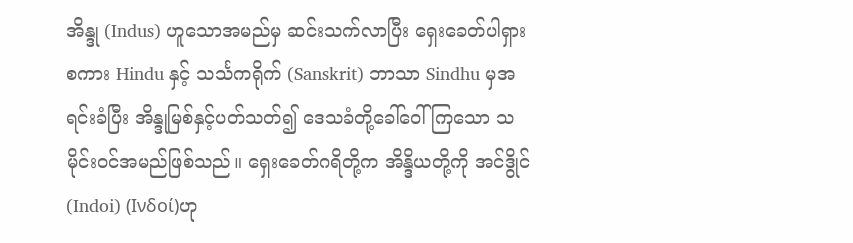အိန္ဒု (Indus) ဟူသောအမည်မှ ဆင်းသက်လာပြီး ရှေးခေတ်ပါရှားစကား Hindu နှင့် သင်္သကရိုက် (Sanskrit) ဘာသာ Sindhu မှအရင်းခံပြီး အိန္ဒုမြစ်နှင့်ပတ်သတ်၍ ဒေသခံတို့ခေါ်ဝေါ်ကြသော သမိုင်းဝင်အမည်ဖြစ်သည်။ ရှေးခေတ်ဂရိတို့က အိန္ဒိယတို့ကို အင်ဒွိုင် (Indoi) (Ινδοί)ဟု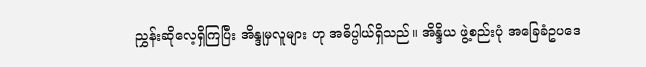ညွှန်းဆိုလေ့ရှိကြပြီး အိန္ဒုမှလူများ ဟု အဓိပ္ပါယ်ရှိသည်။ အိန္ဒိယ ဖွဲ့စည်းပုံ အခြေခံဥပဒေ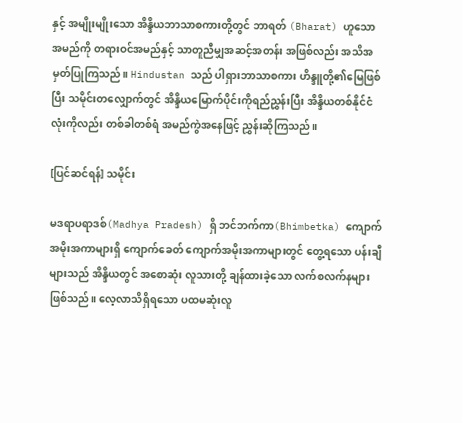နှင့် အမျိုးမျိုးသော အိန္ဒိယဘာသာစကားတို့တွင် ဘာရတ် (Bharat) ဟူသော အမည်ကို တရားဝင်အမည်နှင့် သာတူညီမျှအဆင့်အတန်း အဖြစ်လည်း အသိအမှတ်ပြုကြသည်။ Hindustan သည် ပါရှားဘာသာစကား ဟိန္ဒူတို့၏မြေဖြစ်ပြီး သမိုင်းတလျှောက်တွင် အိန္ဒိယမြောက်ပိုင်းကိုရည်ညွှန်းပြီး အိန္ဒိယတစ်နိုင်ငံလုံးကိုလည်း တစ်ခါတစ်ရံ အမည်ကွဲအနေဖြင့် ညွှန်းဆိုကြသည်။

[ပြင်ဆင်ရန်] သမိုင်း

မဒရာပရာဒစ်(Madhya Pradesh) ရှိ ဘင်ဘက်ကာ(Bhimbetka) ကျောက်အမိုးအကာများရှိ ကျောက်ခေတ် ကျောက်အမိုးအကာများတွင် တွေ့ရသော ပန်းချီများသည် အိန္ဒိယတွင် အစောဆုံး လူသားတို့ ချန်ထားခဲ့သော လက်စလက်နများ ဖြစ်သည်။ လေ့လာသိရှိရသော ပထမဆုံးလူ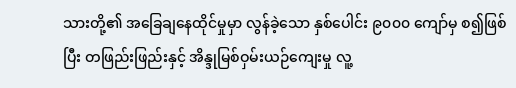သားတို့၏ အခြေချနေထိုင်မှုမှာ လွန်ခဲ့သော နှစ်ပေါင်း ၉၀၀၀ ကျော်မှ စ၍ဖြစ်ပြီး တဖြည်းဖြည်းနှင့် အိန္ဒုမြစ်ဝှမ်းယဉ်ကျေးမှု လူ့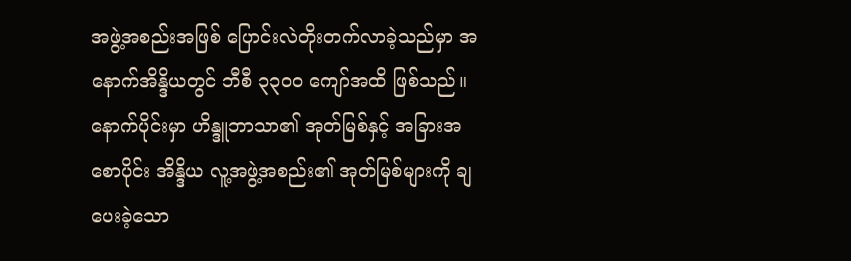အဖွဲ့အစည်းအဖြစ် ပြောင်းလဲတိုးတက်လာခဲ့သည်မှာ အနောက်အိန္ဒိယတွင် ဘီစီ ၃၃၀၀ ကျော်အထိ ဖြစ်သည်။ နောက်ပိုင်းမှာ ဟိန္ဒူဘာသာ၏ အုတ်မြစ်နှင့် အခြားအစောပိုင်း အိန္ဒိယ လူ့အဖွဲ့အစည်း၏ အုတ်မြစ်များကို ချပေးခဲ့သော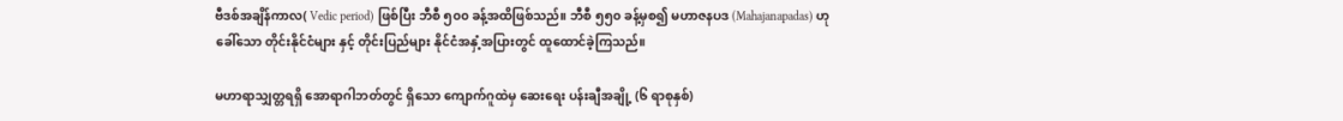ဗီဒစ်အချိန်ကာလ( Vedic period) ဖြစ်ပြီး ဘီစီ ၅၀၀ ခန့်အထိဖြစ်သည်။ ဘီစီ ၅၅၀ ခန့်မှစ၍ မဟာဇနပဒ (Mahajanapadas) ဟုခေါ်သော တိုင်းနိုင်ငံများ နှင့် တိုင်းပြည်များ နိုင်ငံအနှံ့အပြားတွင် ထူထောင်ခဲ့ကြသည်။

မဟာရာသျှတ္တရရှိ အောရာဂါဘတ်တွင် ရှိသော ကျောက်ဂူထဲမှ ဆေးရေး ပန်းချီအချို့ (၆ ရာစုနှစ်)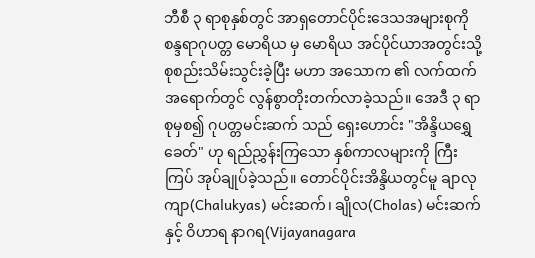ဘီစီ ၃ ရာစုနှစ်တွင် အာရှတောင်ပိုင်းဒေသအများစုကို စန္ဒရာဂုပတ္တ မောရိယ မှ မောရိယ အင်ပိုင်ယာအတွင်းသို့ စုစည်းသိမ်းသွင်းခဲ့ပြီး မဟာ အသောက ၏ လက်ထက်အရောက်တွင် လွန်စွာတိုးတက်လာခဲ့သည်။ အေဒီ ၃ ရာစုမှစ၍ ဂုပတ္တမင်းဆက် သည် ရှေးဟောင်း "အိန္ဒိယရွှေခေတ်" ဟု ရည်ညွှန်းကြသော နှစ်ကာလများကို ကြီးကြပ် အုပ်ချုပ်ခဲ့သည်။ တောင်ပိုင်းအိန္ဒိယတွင်မူ ချာလုကျာ(Chalukyas) မင်းဆက်၊ ချိုလ(Cholas) မင်းဆက် နှင့် ဝိဟာရ နာဂရ(Vijayanagara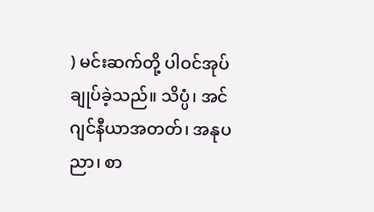) မင်းဆက်တို့ ပါဝင်အုပ်ချုပ်ခဲ့သည်။ သိပ္ပံ၊ အင်ဂျင်နီယာအတတ်၊ အနုပညာ၊ စာ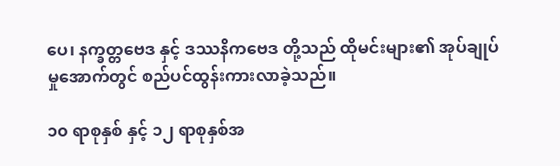ပေ၊ နက္ခတ္တဗေဒ နှင့် ဒဿနိကဗေဒ တို့သည် ထိုမင်းများ၏ အုပ်ချုပ်မှုအောက်တွင် စည်ပင်ထွန်းကားလာခဲ့သည်။

၁၀ ရာစုနှစ် နှင့် ၁၂ ရာစုနှစ်အ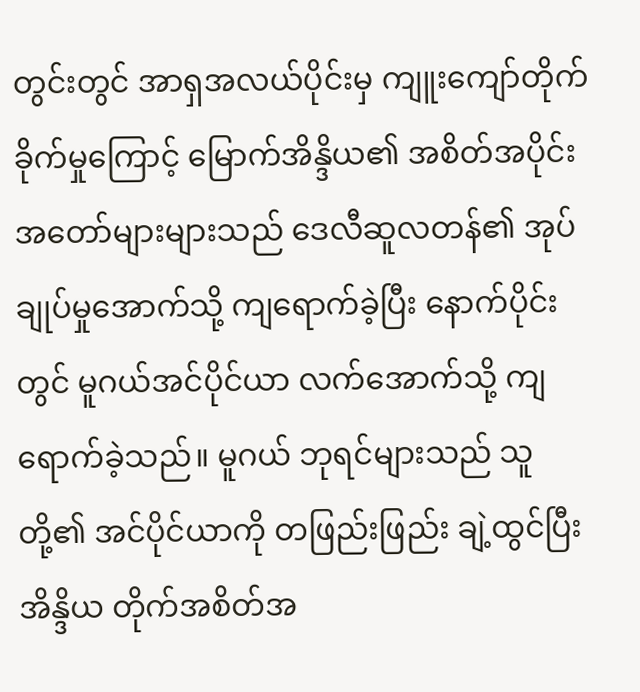တွင်းတွင် အာရှအလယ်ပိုင်းမှ ကျူးကျော်တိုက်ခိုက်မှုကြောင့် မြောက်အိန္ဒိယ၏ အစိတ်အပိုင်း အတော်များများသည် ဒေလီဆူလတန်၏ အုပ်ချုပ်မှုအောက်သို့ ကျရောက်ခဲ့ပြီး နောက်ပိုင်းတွင် မူဂယ်အင်ပိုင်ယာ လက်အောက်သို့ ကျရောက်ခဲ့သည်။ မူဂယ် ဘုရင်များသည် သူတို့၏ အင်ပိုင်ယာကို တဖြည်းဖြည်း ချဲ့ထွင်ပြီး အိန္ဒိယ တိုက်အစိတ်အ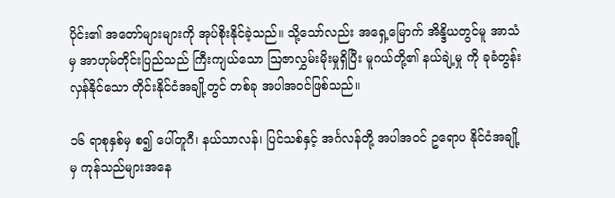ပိုင်း၏ အတော်များများကို အုပ်စိုးနိုင်ခဲ့သည်။ သို့သော်လည်း အရှေ့မြောက် အိန္ဒိယတွင်မူ အာသံမှ အာဟုမ်တိုင်းပြည်သည် ကြီးကျယ်သော ဩဇာလွှမ်းမိုးမှုရှိပြီး မူဂယ်တို့၏ နယ်ချဲ့မှု ကို ခုခံတွန်းလှန်နိုင်သော တိုင်းနိုင်ငံအချို့တွင် တစ်ခု အပါအဝင်ဖြစ်သည်။

၁၆ ရာစုနှစ်မှ စ၍ ပေါ်တူဂီ၊ နယ်သာလန်၊ ပြင်သစ်နှင့် အင်္ဂလန်တို့ အပါအဝင် ဥရောပ နိုင်ငံအချို့မှ ကုန်သည်များအနေ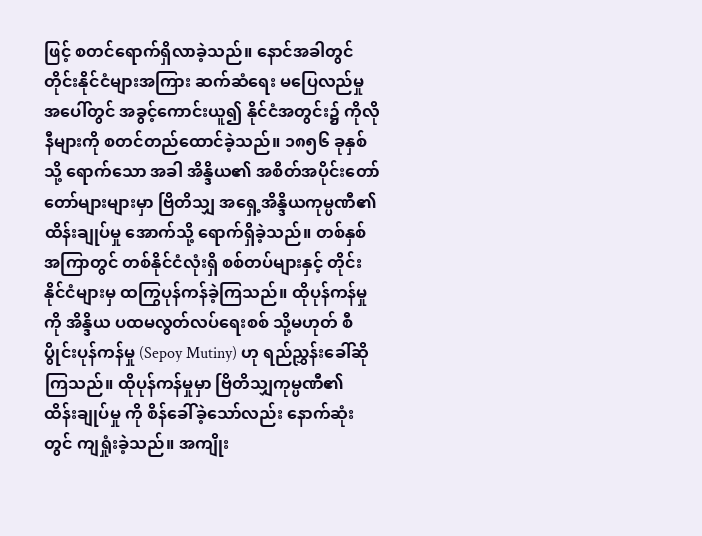ဖြင့် စတင်ရောက်ရှိလာခဲ့သည်။ နောင်အခါတွင် တိုင်းနိုင်ငံများအကြား ဆက်ဆံရေး မပြေလည်မှု အပေါ်တွင် အခွင့်ကောင်းယူ၍ နိုင်ငံအတွင်း၌ ကိုလိုနီများကို စတင်တည်ထောင်ခဲ့သည်။ ၁၈၅၆ ခုနှစ်သို့ ရောက်သော အခါ အိန္ဒိယ၏ အစိတ်အပိုင်းတော်တော်များများမှာ ဗြိတိသျှ အရှေ့အိန္ဒိယကုမ္ပဏီ၏ ထိန်းချုပ်မှု အောက်သို့ ရောက်ရှိခဲ့သည်။ တစ်နှစ်အကြာတွင် တစ်နိုင်ငံလုံးရှိ စစ်တပ်များနှင့် တိုင်းနိုင်ငံများမှ ထကြွပုန်ကန်ခဲ့ကြသည်။ ထိုပုန်ကန်မှု ကို အိန္ဒိယ ပထမလွတ်လပ်ရေးစစ် သို့မဟုတ် စီပွိုင်းပုန်ကန်မှု (Sepoy Mutiny) ဟု ရည်ညွှန်းခေါ်ဆိုကြသည်။ ထိုပုန်ကန်မှုမှာ ဗြိတိသျှကုမ္ပဏီ၏ ထိန်းချုပ်မှု ကို စိန်ခေါ်ခဲ့သော်လည်း နောက်ဆုံးတွင် ကျရှုံးခဲ့သည်။ အကျိုး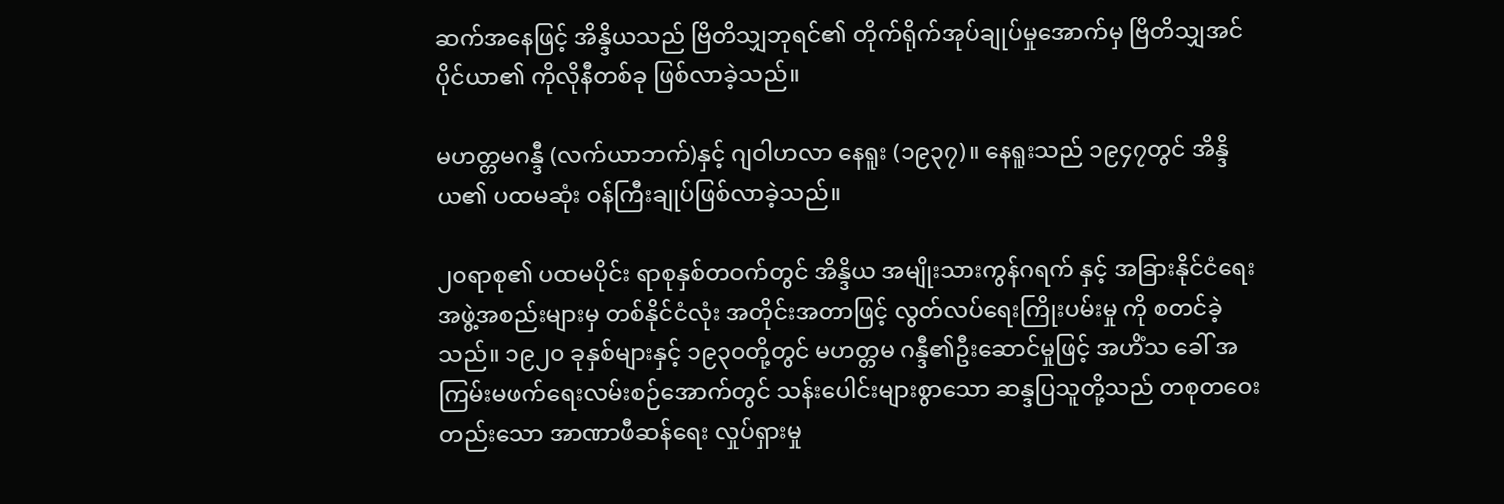ဆက်အနေဖြင့် အိန္ဒိယသည် ဗြိတိသျှဘုရင်၏ တိုက်ရိုက်အုပ်ချုပ်မှုအောက်မှ ဗြိတိသျှအင်ပိုင်ယာ၏ ကိုလိုနီတစ်ခု ဖြစ်လာခဲ့သည်။

မဟတ္တမဂန္ဒီ (လက်ယာဘက်)နှင့် ဂျဝါဟလာ နေရူး (၁၉၃၇)။ နေရူးသည် ၁၉၄၇တွင် အိန္ဒိယ၏ ပထမဆုံး ဝန်ကြီးချုပ်ဖြစ်လာခဲ့သည်။

၂၀ရာစု၏ ပထမပိုင်း ရာစုနှစ်တဝက်တွင် အိန္ဒိယ အမျိုးသားကွန်ဂရက် နှင့် အခြားနိုင်ငံရေး အဖွဲ့အစည်းများမှ တစ်နိုင်ငံလုံး အတိုင်းအတာဖြင့် လွတ်လပ်ရေးကြိုးပမ်းမှု ကို စတင်ခဲ့သည်။ ၁၉၂၀ ခုနှစ်များနှင့် ၁၉၃၀တို့တွင် မဟတ္တမ ဂန္ဒီ၏ဦးဆောင်မှုဖြင့် အဟိံသ ခေါ် အကြမ်းမဖက်ရေးလမ်းစဉ်အောက်တွင် သန်းပေါင်းများစွာသော ဆန္ဒပြသူတို့သည် တစုတဝေးတည်းသော အာဏာဖီဆန်ရေး လှုပ်ရှားမှု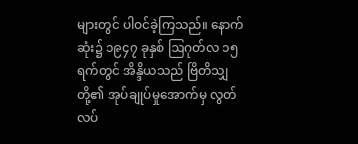များတွင် ပါဝင်ခဲ့ကြသည်။ နောက်ဆုံး၌ ၁၉၄၇ ခုနှစ် ဩဂုတ်လ ၁၅ ရက်တွင် အိန္ဒိယသည် ဗြိတိသျှတို့၏ အုပ်ချုပ်မှုအောက်မှ လွတ်လပ်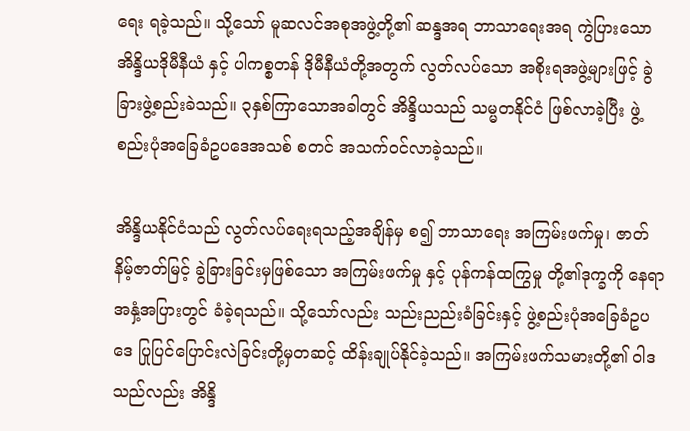ရေး ရခဲ့သည်။ သို့သော် မူဆလင်အစုအဖွဲ့တို့၏ ဆန္ဒအရ ဘာသာရေးအရ ကွဲပြားသော အိန္ဒိယဒိုမီနီယံ နှင့် ပါကစ္စတန် ဒိုမီနီယံတို့အတွက် လွတ်လပ်သော အစိုးရအဖွဲ့များဖြင့် ခွဲခြားဖွဲ့စည်းခဲသည်။ ၃နှစ်ကြာသောအခါတွင် အိန္ဒိယသည် သမ္မတနိုင်ငံ ဖြစ်လာခဲ့ပြီး ဖွဲ့စည်းပုံအခြေခံဥပဒေအသစ် စတင် အသက်ဝင်လာခဲ့သည်။

အိန္ဒိယနိုင်ငံသည် လွတ်လပ်ရေးရသည့်အချိန်မှ စ၍ ဘာသာရေး အကြမ်းဖက်မှု၊ ဇာတ်နိမ့်ဇာတ်မြင့် ခွဲခြားခြင်းမှဖြစ်သော အကြမ်းဖက်မှု နှင့် ပုန်ကန်ထကြွမှု တို့၏ဒုက္ခကို နေရာအနှံ့အပြားတွင် ခံခဲ့ရသည်။ သို့သော်လည်း သည်းညည်းခံခြင်းနှင့် ဖွဲ့စည်းပုံအခြေခံဥပဒေ ပြုပြင်ပြောင်းလဲခြင်းတို့မှတဆင့် ထိန်းချုပ်နိုင်ခဲ့သည်။ အကြမ်းဖက်သမားတို့၏ ဝါဒသည်လည်း အိန္ဒိ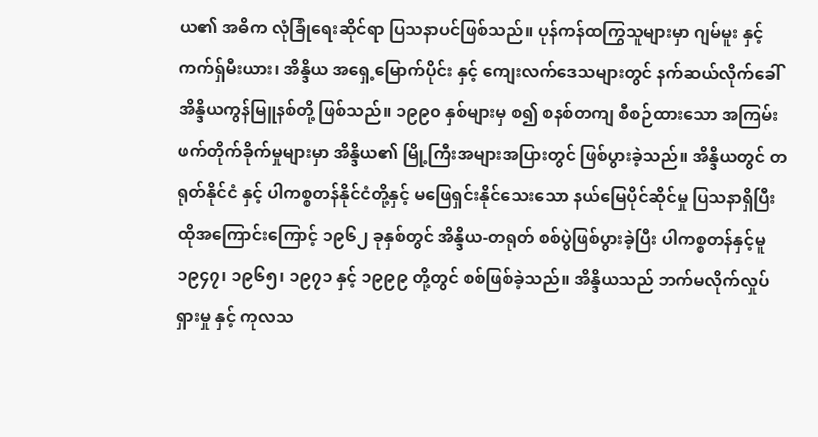ယ၏ အဓိက လုံခြုံရေးဆိုင်ရာ ပြသနာပင်ဖြစ်သည်။ ပုန်ကန်ထကြွသူများမှာ ဂျမ်မူး နှင့် ကက်ရှ်မီးယား၊ အိန္ဒိယ အရှေ့မြောက်ပိုင်း နှင့် ကျေးလက်ဒေသများတွင် နက်ဆယ်လိုက်ခေါ် အိန္ဒိယကွန်မြူနစ်တို့ ဖြစ်သည်။ ၁၉၉၀ နှစ်များမှ စ၍ စနစ်တကျ စီစဉ်ထားသော အကြမ်းဖက်တိုက်ခိုက်မှုများမှာ အိန္ဒိယ၏ မြို့ကြီးအများအပြားတွင် ဖြစ်ပွားခဲ့သည်။ အိန္ဒိယတွင် တရုတ်နိုင်ငံ နှင့် ပါကစ္စတန်နိုင်ငံတို့နှင့် မဖြေရှင်းနိုင်သေးသော နယ်မြေပိုင်ဆိုင်မှု ပြသနာရှိပြီး ထိုအကြောင်းကြောင့် ၁၉၆၂ ခုနှစ်တွင် အိန္ဒိယ-တရုတ် စစ်ပွဲဖြစ်ပွားခဲ့ပြီး ပါကစ္စတန်နှင့်မူ ၁၉၄၇၊ ၁၉၆၅၊ ၁၉၇၁ နှင့် ၁၉၉၉ တို့တွင် စစ်ဖြစ်ခဲ့သည်။ အိန္ဒိယသည် ဘက်မလိုက်လှုပ်ရှားမှု နှင့် ကုလသ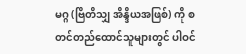မဂ္ဂ (ဗြိတိသျှ အိန္ဒိယအဖြစ်) ကို စတင်တည်ထောင်သူများတွင် ပါဝင်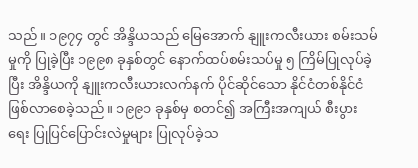သည်။ ၁၉၇၄ တွင် အိန္ဒိယသည် မြေအောက် နျူးကလီးယား စမ်းသမ်မှုကို ပြုခဲ့ပြီး ၁၉၉၈ ခုနှစ်တွင် နောက်ထပ်စမ်းသပ်မှု ၅ ကြိမ်ပြုလုပ်ခဲ့ပြီး အိန္ဒိယကို နျူးကလီးယားလက်နက် ပိုင်ဆိုင်သော နိုင်ငံတစ်နိုင်ငံ ဖြစ်လာစေခဲ့သည်။ ၁၉၉၁ ခုနှစ်မှ စတင်၍ အကြီးအကျယ် စီးပွားရေး ပြုပြင်ပြောင်းလဲမှုများ ပြုလုပ်ခဲ့သ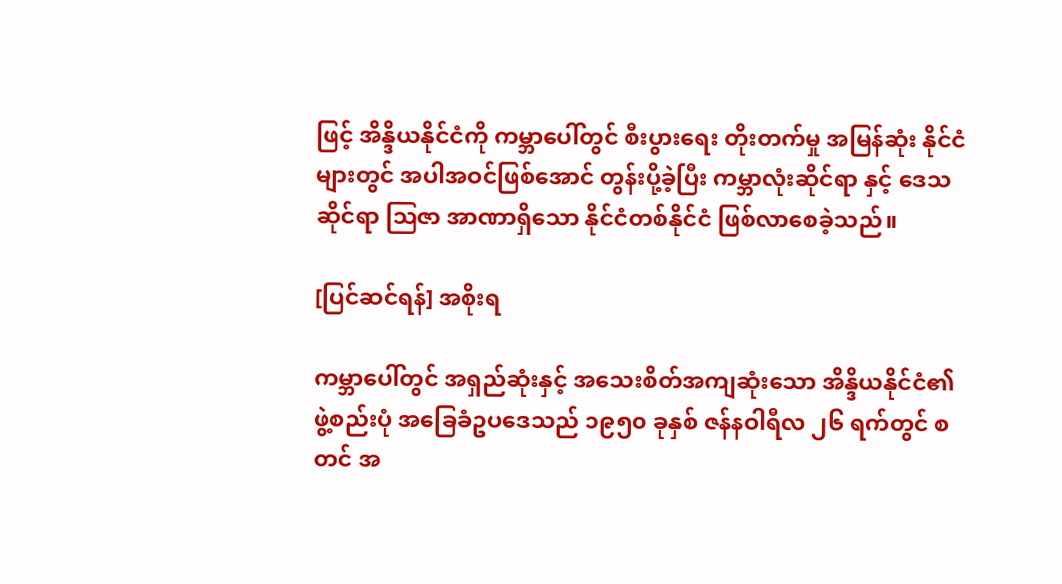ဖြင့် အိန္ဒိယနိုင်ငံကို ကမ္ဘာပေါ်တွင် စီးပွားရေး တိုးတက်မှု အမြန်ဆုံး နိုင်ငံများတွင် အပါအဝင်ဖြစ်အောင် တွန်းပို့ခဲ့ပြီး ကမ္ဘာလုံးဆိုင်ရာ နှင့် ဒေသဆိုင်ရာ ဩဇာ အာဏာရှိသော နိုင်ငံတစ်နိုင်ငံ ဖြစ်လာစေခဲ့သည်။

[ပြင်ဆင်ရန်] အစိုးရ

ကမ္ဘာပေါ်တွင် အရှည်ဆုံးနှင့် အသေးစိတ်အကျဆုံးသော အိန္ဒိယနိုင်ငံ၏ ဖွဲ့စည်းပုံ အခြေခံဥပဒေသည် ၁၉၅၀ ခုနှစ် ဇန်နဝါရီလ ၂၆ ရက်တွင် စတင် အ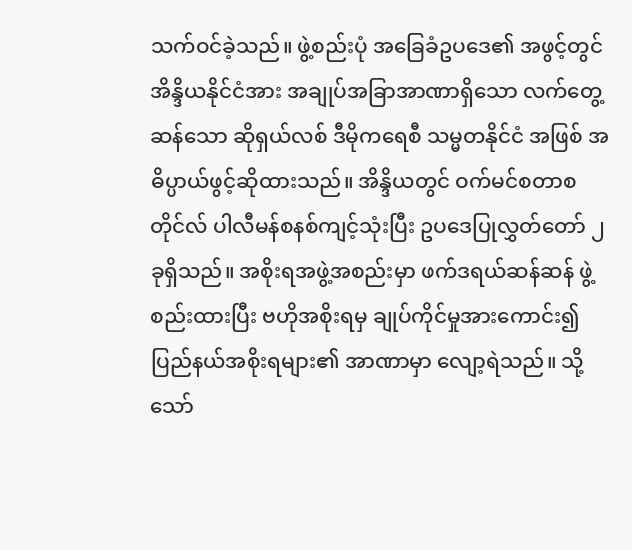သက်ဝင်ခဲ့သည်။ ဖွဲ့စည်းပုံ အခြေခံဥပဒေ၏ အဖွင့်တွင် အိန္ဒိယနိုင်ငံအား အချုပ်အခြာအာဏာရှိသော လက်တွေ့ဆန်သော ဆိုရှယ်လစ် ဒီမိုကရေစီ သမ္မတနိုင်ငံ အဖြစ် အဓိပ္ပာယ်ဖွင့်ဆိုထားသည်။ အိန္ဒိယတွင် ဝက်မင်စတာစတိုင်လ် ပါလီမန်စနစ်ကျင့်သုံးပြီး ဥပဒေပြုလွှတ်တော် ၂ခုရှိသည်။ အစိုးရအဖွဲ့အစည်းမှာ ဖက်ဒရယ်ဆန်ဆန် ဖွဲ့စည်းထားပြီး ဗဟိုအစိုးရမှ ချုပ်ကိုင်မှုအားကောင်း၍ ပြည်နယ်အစိုးရများ၏ အာဏာမှာ လျော့ရဲသည်။ သို့သော်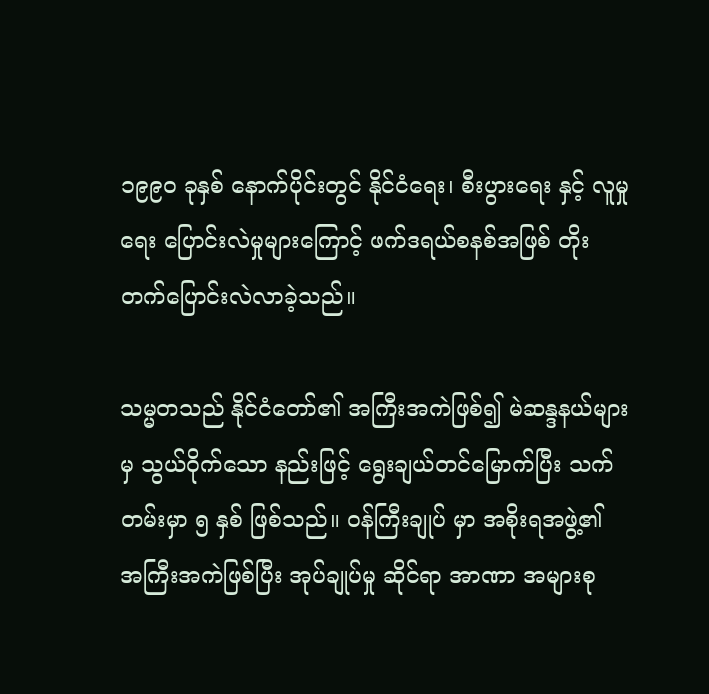၁၉၉၀ ခုနှစ် နောက်ပိုင်းတွင် နိုင်ငံရေး၊ စီးပွားရေး နှင့် လူမှုရေး ပြောင်းလဲမှုများကြောင့် ဖက်ဒရယ်စနစ်အဖြစ် တိုးတက်ပြောင်းလဲလာခဲ့သည်။

သမ္မတသည် နိုင်ငံတော်၏ အကြီးအကဲဖြစ်၍ မဲဆန္ဒနယ်များမှ သွယ်ဝိုက်သော နည်းဖြင့် ရွေးချယ်တင်မြောက်ပြီး သက်တမ်းမှာ ၅ နှစ် ဖြစ်သည်။ ဝန်ကြီးချုပ် မှာ အစိုးရအဖွဲ့၏ အကြီးအကဲဖြစ်ပြီး အုပ်ချုပ်မှု ဆိုင်ရာ အာဏာ အများစု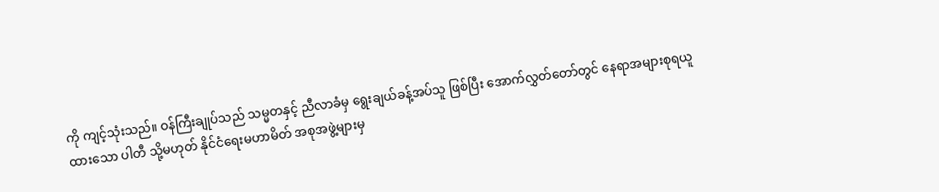ကို ကျင့်သုံးသည်။ ဝန်ကြီးချုပ်သည် သမ္မတနှင့် ညီလာခံမှ ရွေးချယ်ခန့်အပ်သူ ဖြစ်ပြီး အောက်လွှတ်တော်တွင် နေရာအများစုရယူထားသော ပါတီ သို့မဟုတ် နိုင်ငံရေးမဟာမိတ် အစုအဖွဲ့များမှ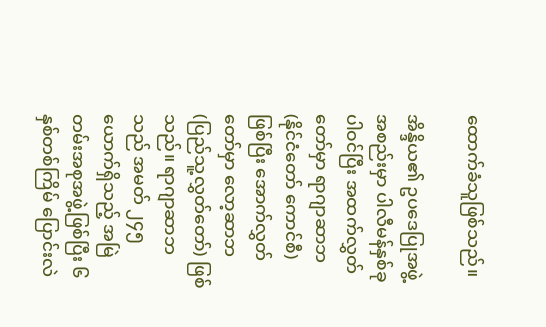ထောက်ခံသူဖြစ်သည်။

အိန္ဒိယ၏ ဥပဒေပြုအဖွဲ့အစည်းမှာ ပါလီမန်နှစ်ခု ပါဝင်ပြီး အထက်လွှတ်တော်မှာ ရာဂျာဆာဘ (နိုင်ငံတော် ကောင်စီ) ဖြစ်ပြီး အောက်လွှတ်တော်မှာ လော့ဆာဘ (ပြည်သူ့လွှတ်တော်) ဖြစ်သည်။ ရာဂျာဆာဘသည် အမတ် ၂၄၅ ယောက်ရှိသည့် အမြဲတမ်းအစုအဖွဲ့ဖြစ်ပြီး ၆ နှစ်တစ်ကြိမ် ပြောင်းလဲ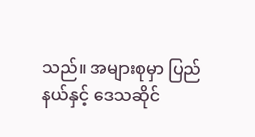သည်။ အများစုမှာ ပြည်နယ်နှင့် ဒေသဆိုင်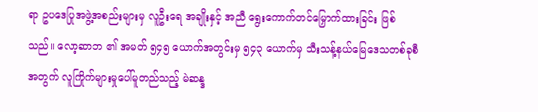ရာ ဥပဒေပြုအဖွဲ့အစည်းများမှ လူဦးရေ အချိုးနှင့် အညီ ရွေးကောက်တင်မြှောက်ထားခြင်း ဖြစ်သည်။ လော့ဆာဘ ၏ အမတ် ၅၄၅ ယောက်အတွင်းမှ ၅၄၃ ယောက်မှ သီးသန့်နယ်မြေဒေသတစ်ခုစီအတွက် လူကြိုက်များမှုပေါ်မူတည်သည့် မဲဆန္ဒ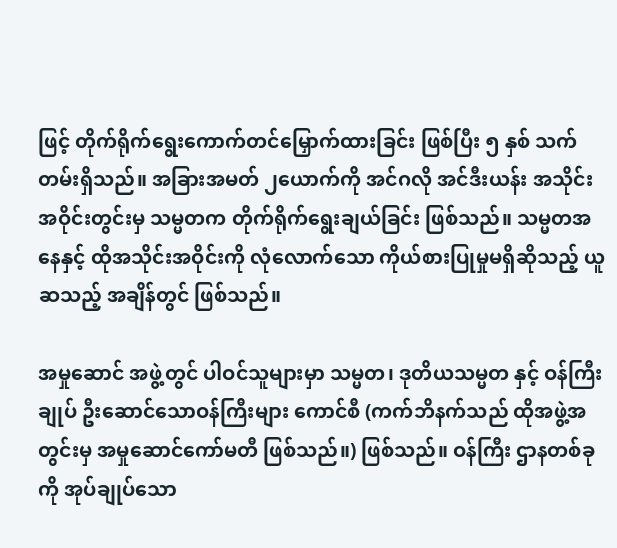ဖြင့် တိုက်ရိုက်ရွေးကောက်တင်မြှောက်ထားခြင်း ဖြစ်ပြီး ၅ နှစ် သက်တမ်းရှိသည်။ အခြားအမတ် ၂ယောက်ကို အင်ဂလို အင်ဒီးယန်း အသိုင်းအဝိုင်းတွင်းမှ သမ္မတက တိုက်ရိုက်ရွေးချယ်ခြင်း ဖြစ်သည်။ သမ္မတအနေနှင့် ထိုအသိုင်းအဝိုင်းကို လုံလောက်သော ကိုယ်စားပြုမှုမရှိဆိုသည့် ယူဆသည့် အချိန်တွင် ဖြစ်သည်။

အမှုဆောင် အဖွဲ့တွင် ပါဝင်သူများမှာ သမ္မတ၊ ဒုတိယသမ္မတ နှင့် ဝန်ကြီးချုပ် ဦးဆောင်သောဝန်ကြီးများ ကောင်စီ (ကက်ဘိနက်သည် ထိုအဖွဲ့အတွင်းမှ အမှုဆောင်ကော်မတီ ဖြစ်သည်။) ဖြစ်သည်။ ဝန်ကြီး ဌာနတစ်ခုကို အုပ်ချုပ်သော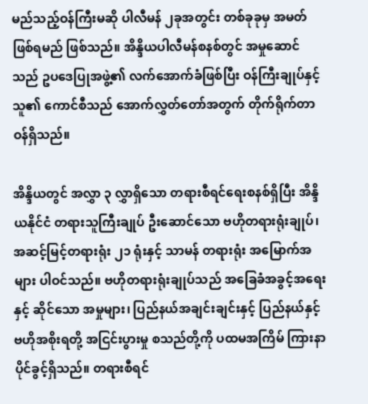မည်သည့်ဝန်ကြီးမဆို ပါလီမန် ၂ခုအတွင်း တစ်ခုခုမှ အမတ်ဖြစ်ရမည် ဖြစ်သည်။ အိန္ဒိယပါလီမန်စနစ်တွင် အမှုဆောင်သည် ဥပဒေပြုအဖွဲ့၏ လက်အောက်ခံဖြစ်ပြီး ဝန်ကြီးချုပ်နှင့် သူ၏ ကောင်စီသည် အောက်လွှတ်တော်အတွက် တိုက်ရိုက်တာဝန်ရှိသည်။

အိန္ဒိယတွင် အလွှာ ၃ လွှာရှိသော တရားစီရင်ရေးစနစ်ရှိပြီး အိန္ဒိယနိုင်ငံ တရားသူကြီးချုပ် ဦးဆောင်သော ဗဟိုတရားရုံးချုပ်၊ အဆင့်မြင့်တရားရုံး ၂၁ ရုံးနှင့် သာမန် တရားရုံး အမြောက်အများ ပါဝင်သည်။ ဗဟိုတရားရုံးချုပ်သည် အခြေခံအခွင့်အရေးနှင့် ဆိုင်သော အမှုများ၊ ပြည်နယ်အချင်းချင်းနှင့် ပြည်နယ်နှင့် ဗဟိုအစိုးရတို့ အငြင်းပွားမှု စသည်တို့ကို ပထမအကြိမ် ကြားနာပိုင်ခွင့်ရှိသည်။ တရားစီရင်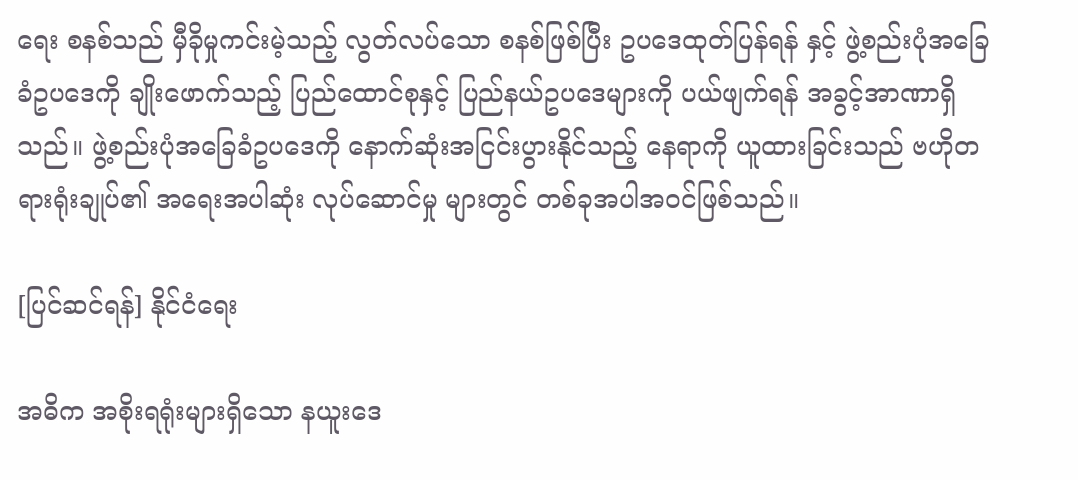ရေး စနစ်သည် မှီခိုမှုကင်းမဲ့သည့် လွတ်လပ်သော စနစ်ဖြစ်ပြီး ဥပဒေထုတ်ပြန်ရန် နှင့် ဖွဲ့စည်းပုံအခြေခံဥပဒေကို ချိုးဖောက်သည့် ပြည်ထောင်စုနှင့် ပြည်နယ်ဥပဒေများကို ပယ်ဖျက်ရန် အခွင့်အာဏာရှိသည်။ ဖွဲ့စည်းပုံအခြေခံဥပဒေကို နောက်ဆုံးအငြင်းပွားနိုင်သည့် နေရာကို ယူထားခြင်းသည် ဗဟိုတရားရုံးချုပ်၏ အရေးအပါဆုံး လုပ်ဆောင်မှု များတွင် တစ်ခုအပါအဝင်ဖြစ်သည်။

[ပြင်ဆင်ရန်] နိုင်ငံရေး

အဓိက အစိုးရရုံးများရှိသော နယူးဒေ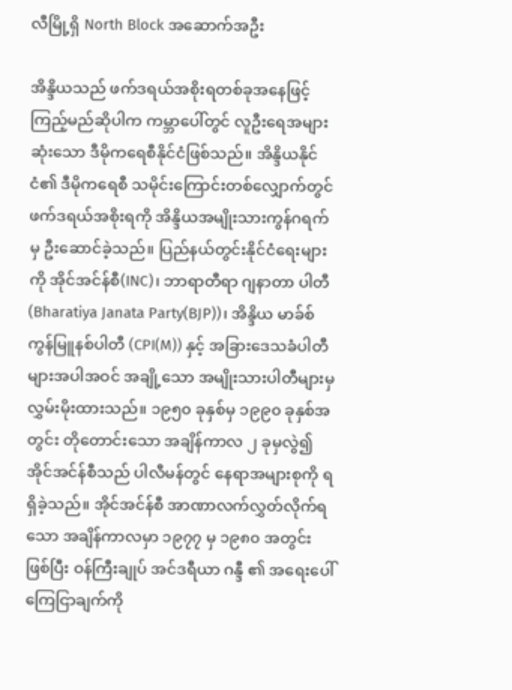လီမြို့ရှိ North Block အဆောက်အဦး

အိန္ဒိယသည် ဖက်ဒရယ်အစိုးရတစ်ခုအနေဖြင့် ကြည့်မည်ဆိုပါက ကမ္ဘာပေါ်တွင် လူဦးရေအများဆုံးသော ဒီမိုကရေစီနိုင်ငံဖြစ်သည်။ အိန္ဒိယနိုင်ငံ၏ ဒီမိုကရေစီ သမိုင်းကြောင်းတစ်လျှောက်တွင် ဖက်ဒရယ်အစိုးရကို အိန္ဒိယအမျိုးသားကွန်ဂရက်မှ ဦးဆောင်ခဲ့သည်။ ပြည်နယ်တွင်းနိုင်ငံရေးများကို အိုင်အင်န်စီ(INC)၊ ဘာရာတီရာ ဂျနာတာ ပါတီ (Bharatiya Janata Party(BJP))၊ အိန္ဒိယ မာခ်စ် ကွန်မြူနစ်ပါတီ (CPI(M)) နှင့် အခြားဒေသခံပါတီများအပါအဝင် အချို့သော အမျိုးသားပါတီများမှ လွှမ်းမိုးထားသည်။ ၁၉၅၀ ခုနှစ်မှ ၁၉၉၀ ခုနှစ်အတွင်း တိုတောင်းသော အချိန်ကာလ ၂ ခုမှလွဲ၍ အိုင်အင်န်စီသည် ပါလီမန်တွင် နေရာအများစုကို ရရှိခဲ့သည်။ အိုင်အင်န်စီ အာဏာလက်လွှတ်လိုက်ရသော အချိန်ကာလမှာ ၁၉၇၇ မှ ၁၉၈၀ အတွင်းဖြစ်ပြီး ဝန်ကြီးချုပ် အင်ဒရီယာ ဂန္ဒီ ၏ အရေးပေါ်ကြေငြာချက်ကို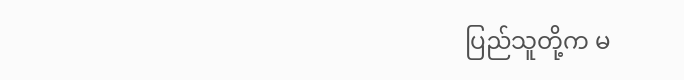ပြည်သူတို့က မ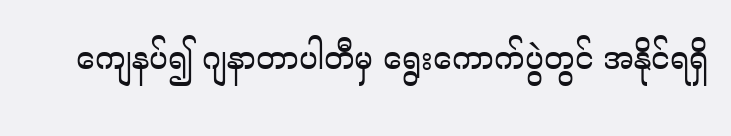ကျေနပ်၍ ဂျနာတာပါတီမှ ရွေးကောက်ပွဲတွင် အနိုင်ရရှိ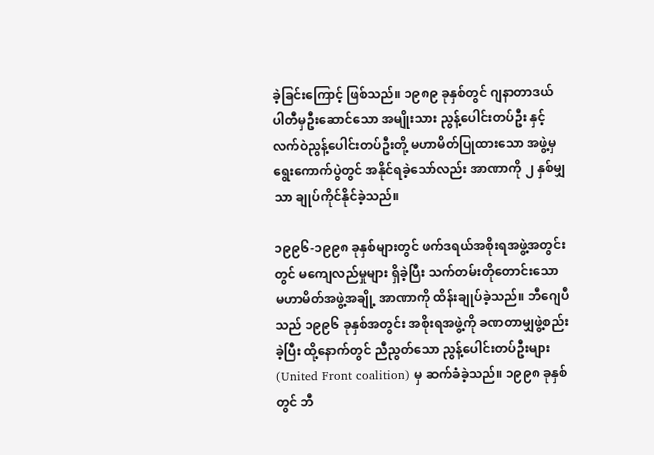ခဲ့ခြင်းကြောင့် ဖြစ်သည်။ ၁၉၈၉ ခုနှစ်တွင် ဂျနာတာဒယ် ပါတီမှဦးဆောင်သော အမျိုးသား ညွန့်ပေါင်းတပ်ဦး နှင့် လက်ဝဲညွန့်ပေါင်းတပ်ဦးတို့ မဟာမိတ်ပြုထားသော အဖွဲ့မှ ရွေးကောက်ပွဲတွင် အနိုင်ရခဲ့သော်လည်း အာဏာကို ၂ နှစ်မျှသာ ချုပ်ကိုင်နိုင်ခဲ့သည်။

၁၉၉၆-၁၉၉၈ ခုနှစ်များတွင် ဖက်ဒရယ်အစိုးရအဖွဲ့အတွင်းတွင် မကျေလည်မှုများ ရှိခဲ့ပြီး သက်တမ်းတိုတောင်းသော မဟာမိတ်အဖွဲ့အချို့ အာဏာကို ထိန်းချုပ်ခဲ့သည်။ ဘီဂျေပီသည် ၁၉၉၆ ခုနှစ်အတွင်း အစိုးရအဖွဲ့ကို ခဏတာမျှဖွဲ့စည်းခဲ့ပြီး ထို့နောက်တွင် ညီညွတ်သော ညွန့်ပေါင်းတပ်ဦးများ (United Front coalition) မှ ဆက်ခံခဲ့သည်။ ၁၉၉၈ ခုနှစ်တွင် ဘီ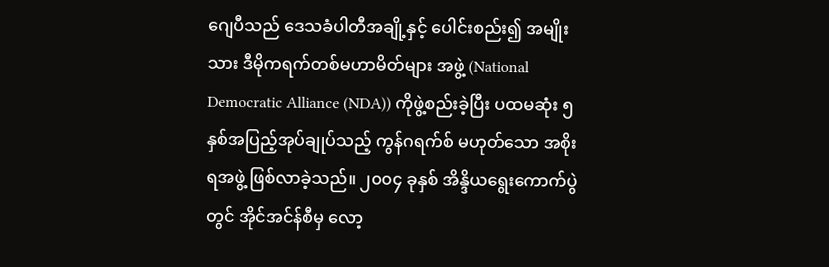ဂျေပီသည် ဒေသခံပါတီအချို့နှင့် ပေါင်းစည်း၍ အမျိုးသား ဒီမိုကရက်တစ်မဟာမိတ်များ အဖွဲ့ (National Democratic Alliance (NDA)) ကိုဖွဲ့စည်းခဲ့ပြီး ပထမဆုံး ၅ နှစ်အပြည့်အုပ်ချုပ်သည့် ကွန်ဂရက်စ် မဟုတ်သော အစိုးရအဖွဲ့ ဖြစ်လာခဲ့သည်။ ၂၀၀၄ ခုနှစ် အိန္ဒိယရွေးကောက်ပွဲတွင် အိုင်အင်န်စီမှ လော့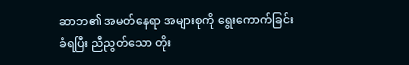ဆာဘ၏ အမတ်နေရာ အများစုကို ရွေးကောက်ခြင်းခံရပြီး ညီညွတ်သော တိုး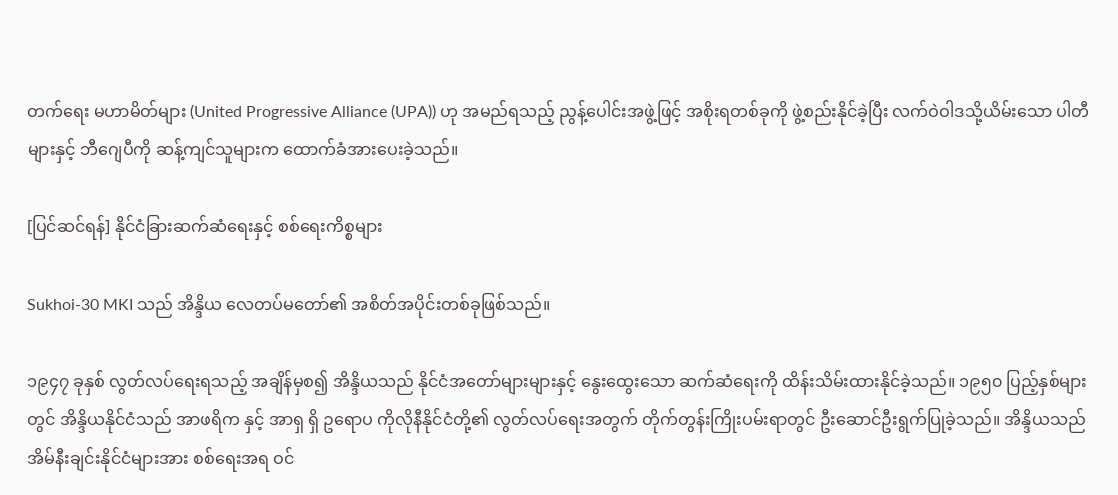တက်ရေး မဟာမိတ်များ (United Progressive Alliance (UPA)) ဟု အမည်ရသည့် ညွန့်ပေါင်းအဖွဲ့ဖြင့် အစိုးရတစ်ခုကို ဖွဲ့စည်းနိုင်ခဲ့ပြီး လက်ဝဲဝါဒသို့ယိမ်းသော ပါတီများနှင့် ဘီဂျေပီကို ဆန့်ကျင်သူများက ထောက်ခံအားပေးခဲ့သည်။

[ပြင်ဆင်ရန်] နိုင်ငံခြားဆက်ဆံရေးနှင့် စစ်ရေးကိစ္စများ

Sukhoi-30 MKI သည် အိန္ဒိယ လေတပ်မတော်၏ အစိတ်အပိုင်းတစ်ခုဖြစ်သည်။

၁၉၄၇ ခုနှစ် လွတ်လပ်ရေးရသည့် အချိန်မှစ၍ အိန္ဒိယသည် နိုင်ငံအတော်များများနှင့် နွေးထွေးသော ဆက်ဆံရေးကို ထိန်းသိမ်းထားနိုင်ခဲ့သည်။ ၁၉၅၀ ပြည့်နှစ်များတွင် အိန္ဒိယနိုင်ငံသည် အာဖရိက နှင့် အာရှ ရှိ ဥရောပ ကိုလိုနီနိုင်ငံတို့၏ လွတ်လပ်ရေးအတွက် တိုက်တွန်းကြိုးပမ်းရာတွင် ဦးဆောင်ဦးရွက်ပြုခဲ့သည်။ အိန္ဒိယသည် အိမ်နီးချင်းနိုင်ငံများအား စစ်ရေးအရ ဝင်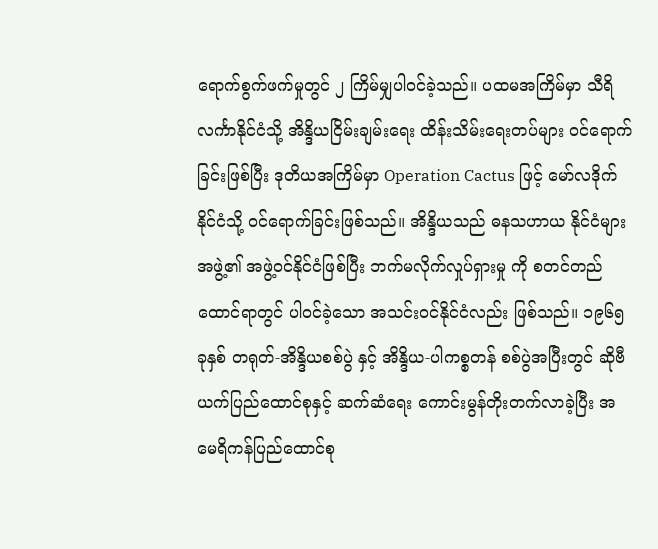ရောက်စွက်ဖက်မှုတွင် ၂ ကြိမ်မျှပါဝင်ခဲ့သည်။ ပထမအကြိမ်မှာ သီရိလင်္ကာနိုင်ငံသို့ အိန္ဒိယငြိမ်းချမ်းရေး ထိန်းသိမ်းရေးတပ်များ ဝင်ရောက်ခြင်းဖြစ်ပြီး ဒုတိယအကြိမ်မှာ Operation Cactus ဖြင့် မော်လဒိုက်နိုင်ငံသို့ ဝင်ရောက်ခြင်းဖြစ်သည်။ အိန္ဒိယသည် ဓနသဟာယ နိုင်ငံများအဖွဲ့၏ အဖွဲ့ဝင်နိုင်ငံဖြစ်ပြီး ဘက်မလိုက်လှုပ်ရှားမှု ကို စတင်တည်ထောင်ရာတွင် ပါဝင်ခဲ့သော အသင်းဝင်နိုင်ငံလည်း ဖြစ်သည်။ ၁၉၆၅ ခုနှစ် တရုတ်-အိန္ဒိယစစ်ပွဲ နှင့် အိန္ဒိယ-ပါကစ္စတန် စစ်ပွဲအပြီးတွင် ဆိုဗီယက်ပြည်ထောင်စုနှင့် ဆက်ဆံရေး ကောင်းမွန်တိုးတက်လာခဲ့ပြီး အမေရိကန်ပြည်ထောင်စု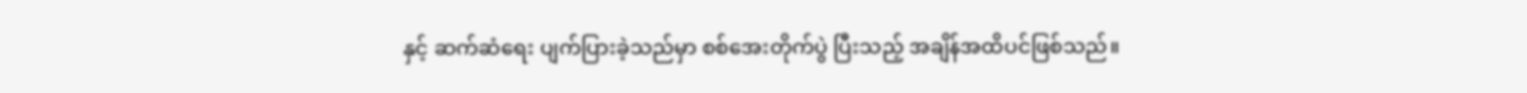နှင့် ဆက်ဆံရေး ပျက်ပြားခဲ့သည်မှာ စစ်အေးတိုက်ပွဲ ပြီးသည့် အချိန်အထိပင်ဖြစ်သည်။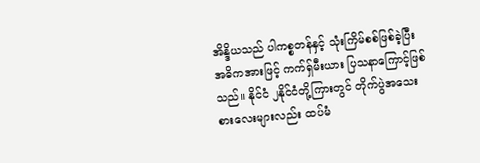အိန္ဒိယသည် ပါကစ္စတန်နှင့် သုံးကြိမ်စစ်ဖြစ်ခဲ့ပြီး အဓိကအားဖြင့် ကက်ရှ်မီးယား ပြသနာကြောင့်ဖြစ်သည်။ နိုင်ငံ ၂နိုင်ငံတို့ကြားတွင် တိုက်ပွဲအသေးစားလေးများလည်း ထပ်မံ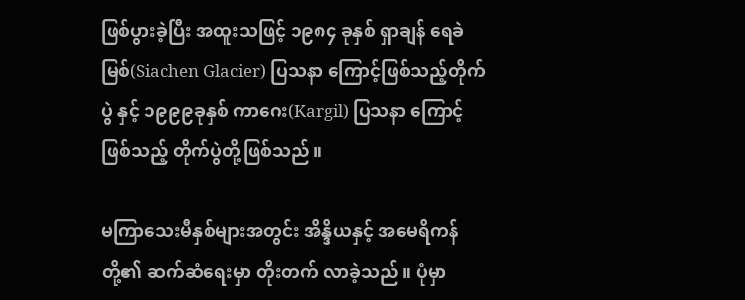ဖြစ်ပွားခဲ့ပြီး အထူးသဖြင့် ၁၉၈၄ ခုနှစ် ရှာချန် ရေခဲမြစ်(Siachen Glacier) ပြသနာ ကြောင့်ဖြစ်သည့်တိုက်ပွဲ နှင့် ၁၉၉၉ခုနှစ် ကာဂေး(Kargil) ပြသနာ ကြောင့်ဖြစ်သည့် တိုက်ပွဲတို့ဖြစ်သည်။

မကြာသေးမီနှစ်များအတွင်း အိန္ဒိယနှင့် အမေရိကန်တို့၏ ဆက်ဆံရေးမှာ တိုးတက် လာခဲ့သည်။ ပုံမှာ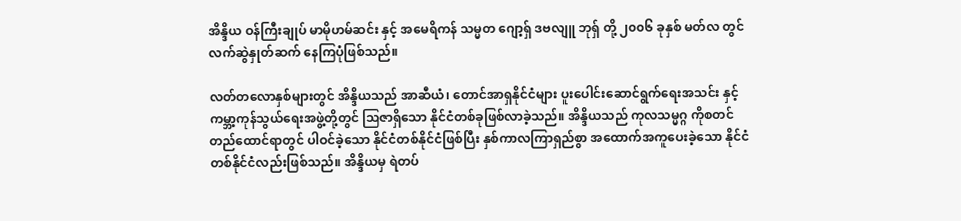အိန္ဒိယ ဝန်ကြီးချုပ် မာမိုဟမ်ဆင်း နှင့် အမေရိကန် သမ္မတ ဂျော့ရှ် ဒဗလျူ ဘုရှ် တို့ ၂၀၀၆ ခုနှစ် မတ်လ တွင် လက်ဆွဲနှုတ်ဆက် နေကြပုံဖြစ်သည်။

လတ်တလောနှစ်များတွင် အိန္ဒိယသည် အာဆီယံ၊ တောင်အာရှနိုင်ငံများ ပူးပေါင်းဆောင်ရွက်ရေးအသင်း နှင့် ကမ္ဘာ့ကုန်သွယ်ရေးအဖွဲ့တို့တွင် ဩဇာရှိသော နိုင်ငံတစ်ခုဖြစ်လာခဲ့သည်။ အိန္ဒိယသည် ကုလသမ္မဂ္ဂ ကိုစတင်တည်ထောင်ရာတွင် ပါဝင်ခဲ့သော နိုင်ငံတစ်နိုင်ငံဖြစ်ပြီး နှစ်ကာလကြာရှည်စွာ အထောက်အကူပေးခဲ့သော နိုင်ငံတစ်နိုင်ငံလည်းဖြစ်သည်။ အိန္ဒိယမှ ရဲတပ်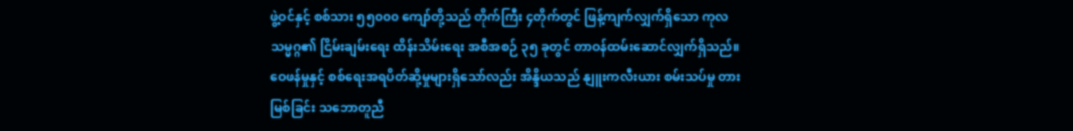ဖွဲ့ဝင်နှင့် စစ်သား ၅၅၀၀၀ ကျော်တို့သည် တိုက်ကြီး ၄တိုက်တွင် ဖြန့်ကျက်လျှက်ရှိသော ကုလသမ္မဂ္ဂ၏ ငြိမ်းချမ်းရေး ထိန်းသိမ်းရေး အစီအစဉ် ၃၅ ခုတွင် တာဝန်ထမ်းဆောင်လျှက်ရှိသည်။ ဝေဖန်မှုနှင့် စစ်ရေးအရပိတ်ဆို့မှုများရှိသော်လည်း အိန္ဒိယသည် နျူးကလီးယား စမ်းသပ်မှု တားမြစ်ခြင်း သဘောတူညီ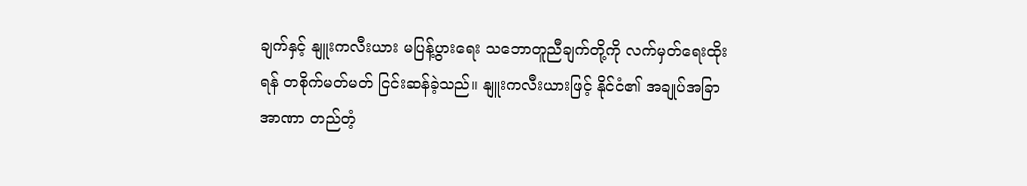ချက်နှင့် နျူးကလီးယား မပြန့်ပွားရေး သဘောတူညီချက်တို့ကို လက်မှတ်ရေးထိုးရန် တစိုက်မတ်မတ် ငြင်းဆန်ခဲ့သည်။ နျူးကလီးယားဖြင့် နိုင်ငံ၏ အချုပ်အခြာအာဏာ တည်တံ့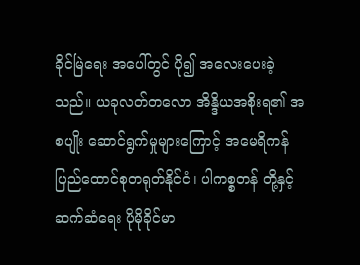ခိုင်မြဲရေး အပေါ်တွင် ပို၍ အလေးပေးခဲ့သည်။ ယခုလတ်တလော အိန္ဒိယအစိုးရ၏ အစပျိုး ဆောင်ရွက်မှုများကြောင့် အမေရိကန်ပြည်ထောင်စုတရုတ်နိုင်ငံ၊ ပါကစ္စတန် တို့နှင့် ဆက်ဆံရေး ပိုမိုခိုင်မာ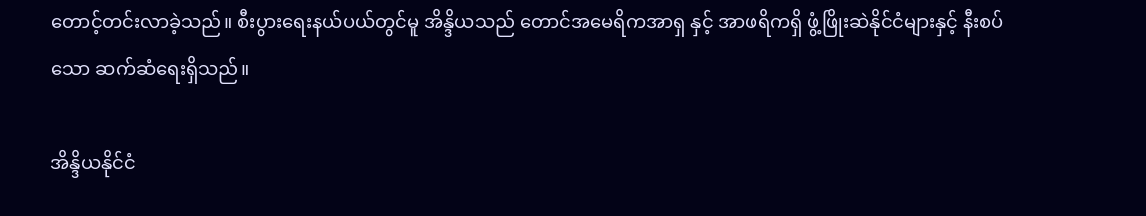တောင့်တင်းလာခဲ့သည်။ စီးပွားရေးနယ်ပယ်တွင်မူ အိန္ဒိယသည် တောင်အမေရိကအာရှ နှင့် အာဖရိကရှိ ဖွံ့ဖြိုးဆဲနိုင်ငံများနှင့် နီးစပ်သော ဆက်ဆံရေးရှိသည်။

အိန္ဒိယနိုင်ငံ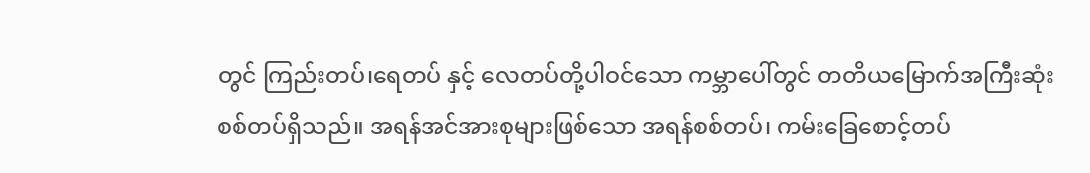တွင် ကြည်းတပ်၊ရေတပ် နှင့် လေတပ်တို့ပါဝင်သော ကမ္ဘာပေါ်တွင် တတိယမြောက်အကြီးဆုံး စစ်တပ်ရှိသည်။ အရန်အင်အားစုများဖြစ်သော အရန်စစ်တပ်၊ ကမ်းခြေစောင့်တပ်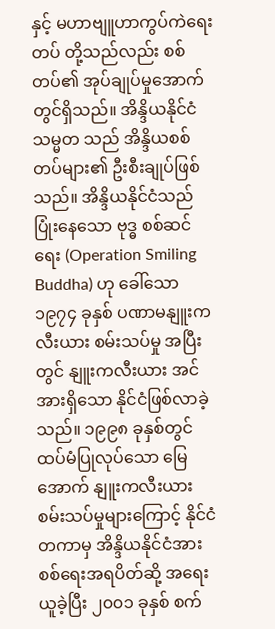နှင့် မဟာဗျူဟာကွပ်ကဲရေးတပ် တို့သည်လည်း စစ်တပ်၏ အုပ်ချုပ်မှုအောက်တွင်ရှိသည်။ အိန္ဒိယနိုင်ငံသမ္မတ သည် အိန္ဒိယစစ်တပ်များ၏ ဦးစီးချုပ်ဖြစ်သည်။ အိန္ဒိယနိုင်ငံသည် ပြုံးနေသော ဗုဒ္ဓ စစ်ဆင်ရေး (Operation Smiling Buddha) ဟု ခေါ်သော ၁၉၇၄ ခုနှစ် ပဏာမနျူးကလီးယား စမ်းသပ်မှု အပြီးတွင် နျူးကလီးယား အင်အားရှိသော နိုင်ငံဖြစ်လာခဲ့သည်။ ၁၉၉၈ ခုနှစ်တွင် ထပ်မံပြုလုပ်သော မြေအောက် နျူးကလီးယား စမ်းသပ်မှုများကြောင့် နိုင်ငံတကာမှ အိန္ဒိယနိုင်ငံအား စစ်ရေးအရပိတ်ဆို့ အရေးယူခဲ့ပြီး ၂၀၀၁ ခုနှစ် စက်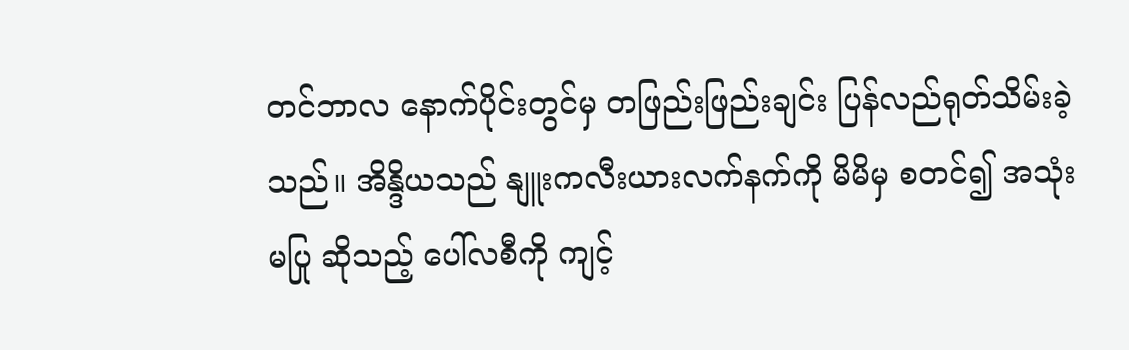တင်ဘာလ နောက်ပိုင်းတွင်မှ တဖြည်းဖြည်းချင်း ပြန်လည်ရုတ်သိမ်းခဲ့သည်။ အိန္ဒိယသည် နျူးကလီးယားလက်နက်ကို မိမိမှ စတင်၍ အသုံးမပြု ဆိုသည့် ပေါ်လစီကို ကျင့်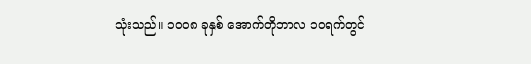သုံးသည်။ ၁၀၀၈ ခုနှစ် အောက်တိုဘာလ ၁၀ရက်တွင်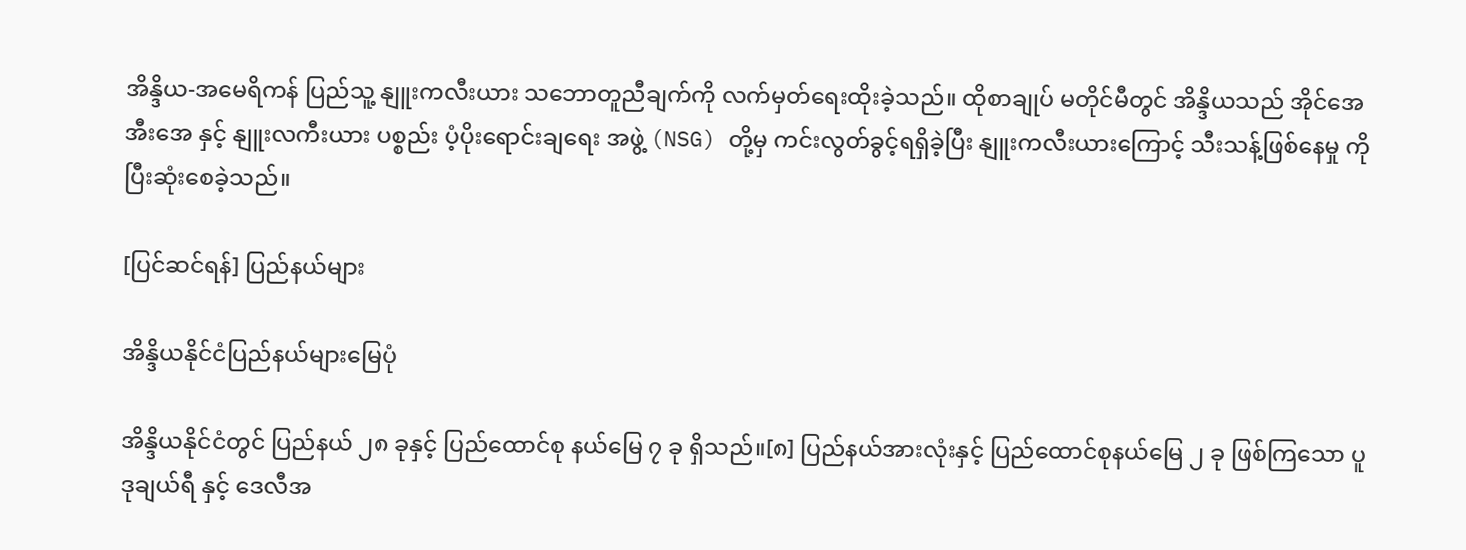အိန္ဒိယ-အမေရိကန် ပြည်သူ့ နျူးကလီးယား သဘောတူညီချက်ကို လက်မှတ်ရေးထိုးခဲ့သည်။ ထိုစာချုပ် မတိုင်မီတွင် အိန္ဒိယသည် အိုင်အေအီးအေ နှင့် နျူးလကီးယား ပစ္စည်း ပံ့ပိုးရောင်းချရေး အဖွဲ့ (NSG) တို့မှ ကင်းလွတ်ခွင့်ရရှိခဲ့ပြီး နျူးကလီးယားကြောင့် သီးသန့်ဖြစ်နေမှု ကို ပြီးဆုံးစေခဲ့သည်။

[ပြင်ဆင်ရန်] ပြည်နယ်များ

အိန္ဒိယနိုင်ငံပြည်နယ်များမြေပုံ

အိန္ဒိယနိုင်ငံတွင် ပြည်နယ် ၂၈ ခုနှင့် ပြည်ထောင်စု နယ်မြေ ၇ ခု ရှိသည်။[၈] ပြည်နယ်အားလုံးနှင့် ပြည်ထောင်စုနယ်မြေ ၂ ခု ဖြစ်ကြသော ပူဒုချယ်ရီ နှင့် ဒေလီအ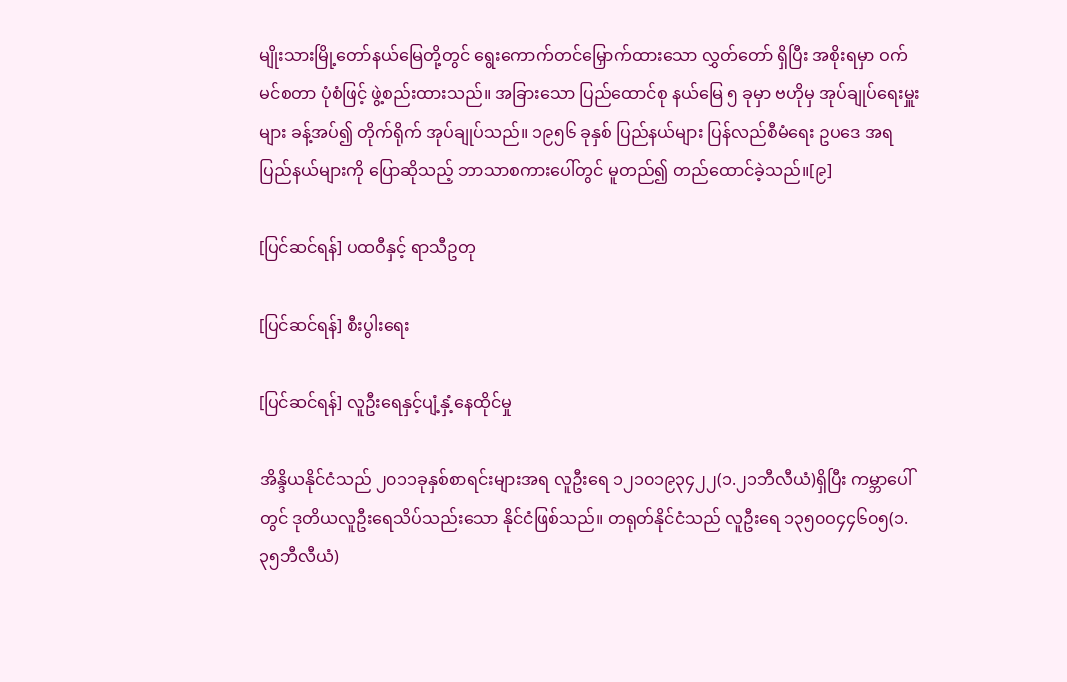မျိုးသားမြို့တော်နယ်မြေတို့တွင် ရွေးကောက်တင်မြှောက်ထားသော လွှတ်တော် ရှိပြီး အစိုးရမှာ ဝက်မင်စတာ ပုံစံဖြင့် ဖွဲ့စည်းထားသည်။ အခြားသော ပြည်ထောင်စု နယ်မြေ ၅ ခုမှာ ဗဟိုမှ အုပ်ချုပ်ရေးမှူးများ ခန့်အပ်၍ တိုက်ရိုက် အုပ်ချုပ်သည်။ ၁၉၅၆ ခုနှစ် ပြည်နယ်များ ပြန်လည်စီမံရေး ဥပဒေ အရ ပြည်နယ်များကို ပြောဆိုသည့် ဘာသာစကားပေါ်တွင် မူတည်၍ တည်ထောင်ခဲ့သည်။[၉]

[ပြင်ဆင်ရန်] ပထဝီနှင့် ရာသီဥတု

[ပြင်ဆင်ရန်] စီးပွါးရေး

[ပြင်ဆင်ရန်] လူဦးရေနှင့်ပျံ့နှံ့နေထိုင်မှု

အိန္ဒိယနိုင်ငံသည် ၂၀၁၁ခုနှစ်စာရင်းများအရ လူဦးရေ ၁၂၁၀၁၉၃၄၂၂(၁.၂၁ဘီလီယံ)ရှိပြီး ကမ္ဘာပေါ်တွင် ဒုတိယလူဦးရေသိပ်သည်းသော နိုင်ငံဖြစ်သည်။ တရုတ်နိုင်ငံသည် လူဦးရေ ၁၃၅၀ဝ၄၄၆၀၅(၁.၃၅ဘီလီယံ)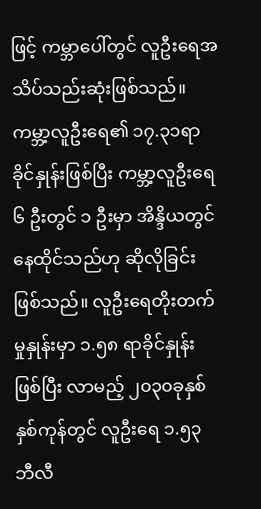ဖြင့် ကမ္ဘာပေါ်တွင် လူဦးရေအသိပ်သည်းဆုံးဖြစ်သည်။ ကမ္ဘာ့လူဦးရေ၏ ၁၇.၃၁ရာခိုင်နှုန်းဖြစ်ပြီး ကမ္ဘာ့လူဦးရေ ၆ ဦးတွင် ၁ ဦးမှာ အိန္ဒိယတွင် နေထိုင်သည်ဟု ဆိုလိုခြင်းဖြစ်သည်။ လူဦးရေတိုးတက်မှုနှုန်းမှာ ၁.၅၈ ရာခိုင်နှုန်းဖြစ်ပြီး လာမည့် ၂၀၃၀ခုနှစ် နှစ်ကုန်တွင် လူဦးရေ ၁.၅၃ ဘီလီ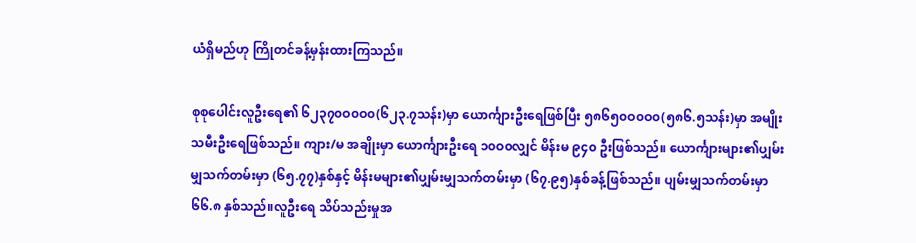ယံရှိမည်ဟု ကြိုတင်ခန့်မှန်းထားကြသည်။

စုစုပေါင်းလူဦးရေ၏ ၆၂၃၇၀ဝ၀ဝ၀(၆၂၃.၇သန်း)မှာ ယောင်္ကျားဦးရေဖြစ်ပြီး ၅၈၆၅၀ဝ၀ဝ၀(၅၈၆.၅သန်း)မှာ အမျိုးသမီးဦးရေဖြစ်သည်။ ကျား/မ အချိုးမှာ ယောင်္ကျားဦးရေ ၁၀ဝ၀လျှင် မိန်းမ ၉၄၀ ဦးဖြစ်သည်။ ယောင်္ကျားများ၏ပျှမ်းမျှသက်တမ်းမှာ (၆၅.၇၇)နှစ်နှင့် မိန်းမများ၏ပျှမ်းမျှသက်တမ်းမှာ (၆၇.၉၅)နှစ်ခန့်ဖြစ်သည်။ ပျမ်းမျှသက်တမ်းမှာ ၆၆.၈ နှစ်သည်။လူဦးရေ သိပ်သည်းမှုအ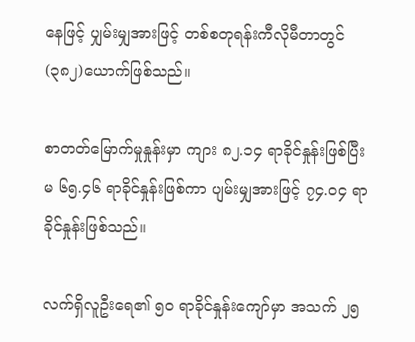နေဖြင့် ပျှမ်းမျှအားဖြင့် တစ်စတုရန်းကီလိုမီတာတွင်(၃၈၂)ယောက်ဖြစ်သည်။

စာတတ်မြောက်မှုနှုန်းမှာ ကျား ၈၂.၁၄ ရာခိုင်နှုန်းဖြစ်ပြီး မ ၆၅.၄၆ ရာခိုင်နှုန်းဖြစ်ကာ ပျမ်းမျှအားဖြင့် ၇၄.ဝ၄ ရာခိုင်နှုန်းဖြစ်သည်။

လက်ရှိလူဦးရေ၏ ၅၀ ရာခိုင်နှုန်းကျော်မှာ အသက် ၂၅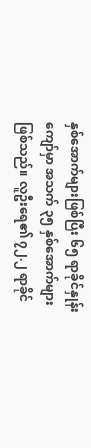နှစ်အောက်များဖြစ်ပြီး ၆၅ ရာခိုင်နှုန်းကျော်မှာ အသက် ၃၅ နှစ်အောက်များဖြစ်သည်။ လူဦးရေ၏ ၇၂.၂ ရာခိုင်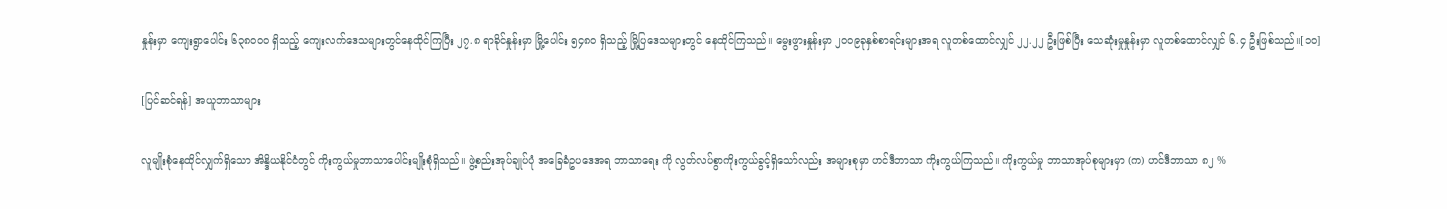နှုန်းမှာ ကျေးရွာပေါင်း ၆၃၈၀ဝ၀ ရှိသည့် ကျေးလက်ဒေသများတွင်နေထိုင်ကြပြီး ၂၇.၈ ရာခိုင်နှုန်းမှာ မြို့ပေါင်း ၅၄၈၀ ရှိသည့် မြို့ပြဒေသများတွင် နေထိုင်ကြသည်။ မွေးဖွားနှုန်းမှာ ၂၀ဝ၉ခုနှစ်စာရင်းများအရ လူတစ်ထောင်လျှင် ၂၂.၂၂ ဦးဖြစ်ပြီး သေဆုံးမှုနှုန်းမှာ လူတစ်ထောင်လျှင် ၆.၄ ဦးဖြစ်သည်။[၁၀]

[ပြင်ဆင်ရန်] အယူဘာသာများ

လူမျိုးစုံနေထိုင်လျှက်ရှိသော အိန္ဒိယနိုင်ငံတွင် ကိုးကွယ်မှုဘာသာပေါင်းမျိုးစုံရှိသည်။ ဖွဲ့စည်းအုပ်ချုပ်ပုံ အခြေခံဥပဒေအရ ဘာသာရေး ကို လွတ်လပ်စွာကိုးကွယ်ခွင့်ရှိသော်လည်း အများစုမှာ ဟင်ဒီဘာသာ ကိုးကွယ်ကြသည်။ ကိုးကွယ်မှု ဘာသာအုပ်စုများမှာ (က) ဟင်ဒီဘာသာ ၈၂ %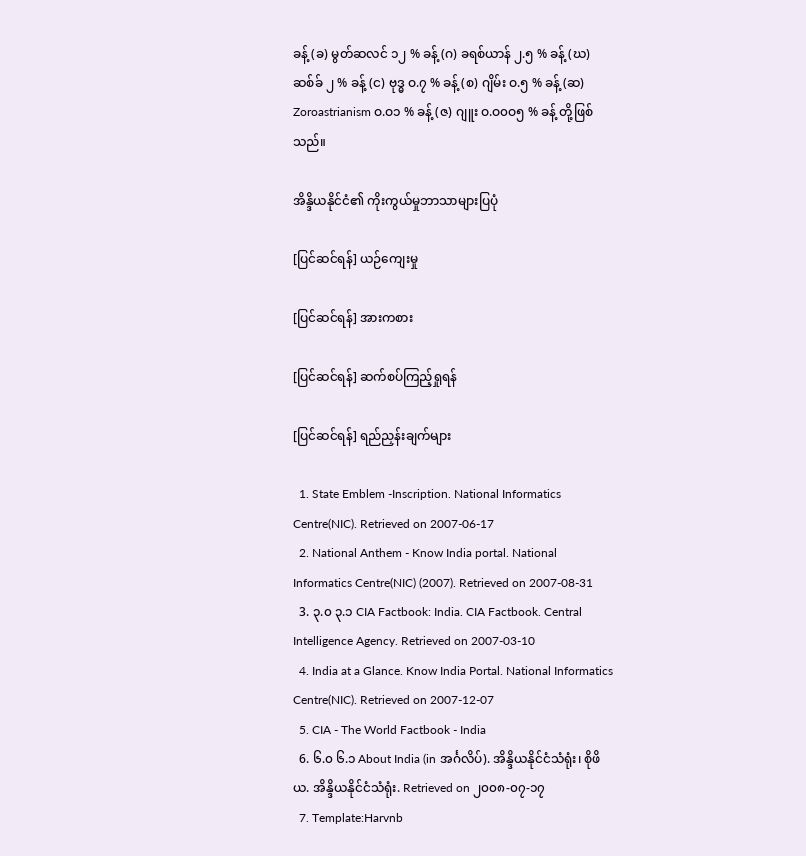ခန့် (ခ) မွတ်ဆလင် ၁၂ % ခန့် (ဂ) ခရစ်ယာန် ၂.၅ % ခန့် (ဃ) ဆစ်ခ် ၂ % ခန့် (င) ဗုဒ္ဓ ဝ.၇ % ခန့် (စ) ဂျိမ်း ဝ.၅ % ခန့် (ဆ) Zoroastrianism ဝ.ဝ၁ % ခန့် (ဇ) ဂျူး ဝ.ဝ၀ဝ၅ % ခန့် တို့ဖြစ်သည်။

အိန္ဒိယနိုင်ငံ၏ ကိုးကွယ်မှုဘာသာများပြပုံ

[ပြင်ဆင်ရန်] ယဉ်ကျေးမှု

[ပြင်ဆင်ရန်] အားကစား

[ပြင်ဆင်ရန်] ဆက်စပ်ကြည့်ရှုရန်

[ပြင်ဆင်ရန်] ရည်ညှန်းချက်များ

  1. State Emblem -Inscription. National Informatics Centre(NIC). Retrieved on 2007-06-17
  2. National Anthem - Know India portal. National Informatics Centre(NIC) (2007). Retrieved on 2007-08-31
  3. ၃.၀ ၃.၁ CIA Factbook: India. CIA Factbook. Central Intelligence Agency. Retrieved on 2007-03-10
  4. India at a Glance. Know India Portal. National Informatics Centre(NIC). Retrieved on 2007-12-07
  5. CIA - The World Factbook - India
  6. ၆.၀ ၆.၁ About India (in အင်္ဂလိပ်). အိန္ဒိယနိုင်ငံသံရုံး၊ စိုဖိယ. အိန္ဒိယနိုင်ငံသံရုံး. Retrieved on ၂၀၀၈-၀၇-၁၇
  7. Template:Harvnb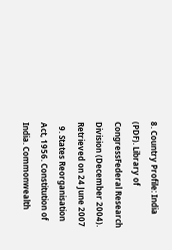8. Country Profile: India (PDF). Library of CongressFederal Research Division (December 2004). Retrieved on 24 June 2007
  9. States Reorganisation Act, 1956. Constitution of India. Commonwealth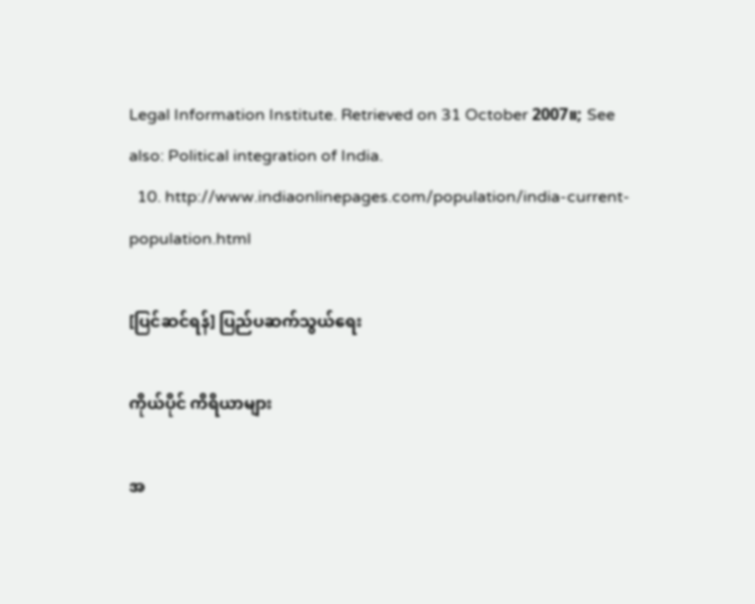Legal Information Institute. Retrieved on 31 October 2007။; See also: Political integration of India.
  10. http://www.indiaonlinepages.com/population/india-current-population.html

[ပြင်ဆင်ရန်] ပြည်ပဆက်သွယ်ရေး

ကိုယ်ပိုင် ကိရိယာများ

အ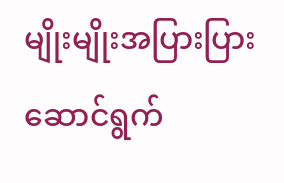မျိုးမျိုးအပြားပြား
ဆောင်ရွက်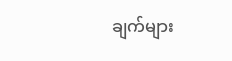ချက်များ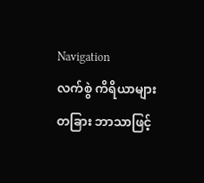Navigation
လက်စွဲ ကိရိယာများ
တခြား ဘာသာဖြင့်